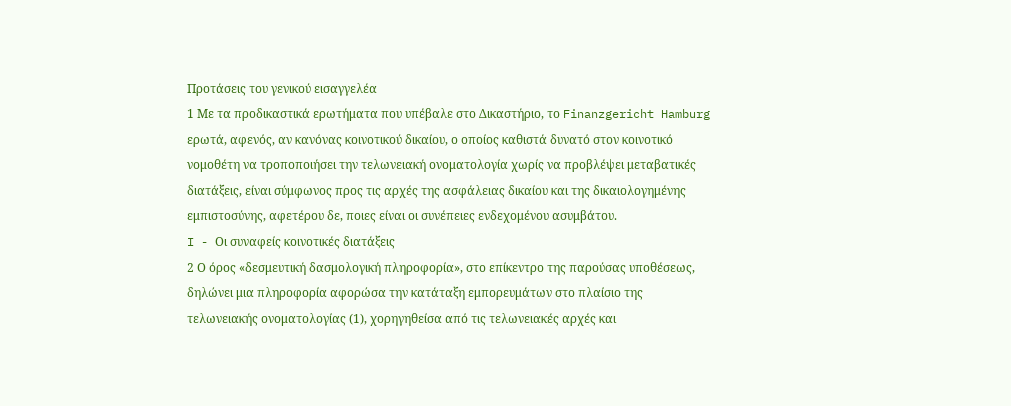Προτάσεις του γενικού εισαγγελέα
1 Με τα προδικαστικά ερωτήματα που υπέβαλε στο Δικαστήριο, το Finanzgericht Hamburg ερωτά, αφενός, αν κανόνας κοινοτικού δικαίου, ο οποίος καθιστά δυνατό στον κοινοτικό νομοθέτη να τροποποιήσει την τελωνειακή ονοματολογία χωρίς να προβλέψει μεταβατικές διατάξεις, είναι σύμφωνος προς τις αρχές της ασφάλειας δικαίου και της δικαιολογημένης εμπιστοσύνης, αφετέρου δε, ποιες είναι οι συνέπειες ενδεχομένου ασυμβάτου.
I - Οι συναφείς κοινοτικές διατάξεις
2 Ο όρος «δεσμευτική δασμολογική πληροφορία», στο επίκεντρο της παρούσας υποθέσεως, δηλώνει μια πληροφορία αφορώσα την κατάταξη εμπορευμάτων στο πλαίσιο της τελωνειακής ονοματολογίας (1), χορηγηθείσα από τις τελωνειακές αρχές και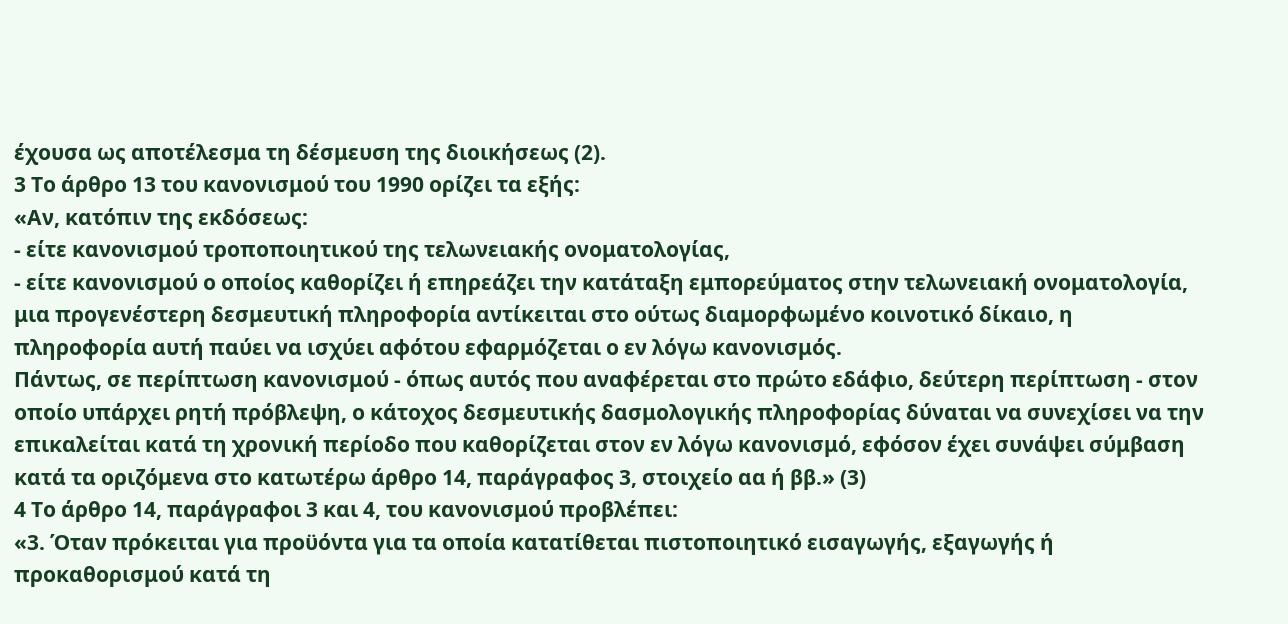έχουσα ως αποτέλεσμα τη δέσμευση της διοικήσεως (2).
3 Το άρθρο 13 του κανονισμού του 1990 ορίζει τα εξής:
«Αν, κατόπιν της εκδόσεως:
- είτε κανονισμού τροποποιητικού της τελωνειακής ονοματολογίας,
- είτε κανονισμού ο οποίος καθορίζει ή επηρεάζει την κατάταξη εμπορεύματος στην τελωνειακή ονοματολογία,
μια προγενέστερη δεσμευτική πληροφορία αντίκειται στο ούτως διαμορφωμένο κοινοτικό δίκαιο, η πληροφορία αυτή παύει να ισχύει αφότου εφαρμόζεται ο εν λόγω κανονισμός.
Πάντως, σε περίπτωση κανονισμού - όπως αυτός που αναφέρεται στο πρώτο εδάφιο, δεύτερη περίπτωση - στον οποίο υπάρχει ρητή πρόβλεψη, ο κάτοχος δεσμευτικής δασμολογικής πληροφορίας δύναται να συνεχίσει να την επικαλείται κατά τη χρονική περίοδο που καθορίζεται στον εν λόγω κανονισμό, εφόσον έχει συνάψει σύμβαση κατά τα οριζόμενα στο κατωτέρω άρθρο 14, παράγραφος 3, στοιχείο αα ή ββ.» (3)
4 Το άρθρο 14, παράγραφοι 3 και 4, του κανονισμού προβλέπει:
«3. Όταν πρόκειται για προϋόντα για τα οποία κατατίθεται πιστοποιητικό εισαγωγής, εξαγωγής ή προκαθορισμού κατά τη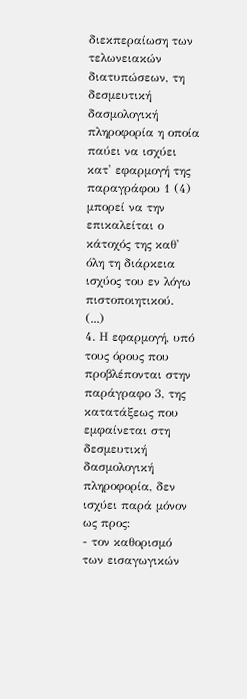διεκπεραίωση των τελωνειακών διατυπώσεων, τη δεσμευτική δασμολογική πληροφορία η οποία παύει να ισχύει κατ' εφαρμογή της παραγράφου 1 (4) μπορεί να την επικαλείται ο κάτοχός της καθ' όλη τη διάρκεια ισχύος του εν λόγω πιστοποιητικού.
(...)
4. Η εφαρμογή, υπό τους όρους που προβλέπονται στην παράγραφο 3, της κατατάξεως που εμφαίνεται στη δεσμευτική δασμολογική πληροφορία, δεν ισχύει παρά μόνον ως προς:
- τον καθορισμό των εισαγωγικών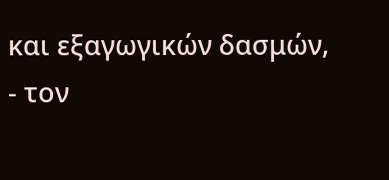και εξαγωγικών δασμών,
- τον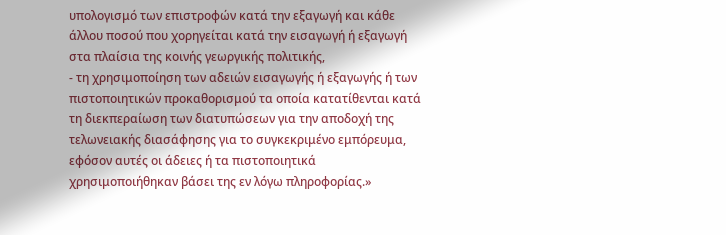υπολογισμό των επιστροφών κατά την εξαγωγή και κάθε άλλου ποσού που χορηγείται κατά την εισαγωγή ή εξαγωγή στα πλαίσια της κοινής γεωργικής πολιτικής,
- τη χρησιμοποίηση των αδειών εισαγωγής ή εξαγωγής ή των πιστοποιητικών προκαθορισμού τα οποία κατατίθενται κατά τη διεκπεραίωση των διατυπώσεων για την αποδοχή της τελωνειακής διασάφησης για το συγκεκριμένο εμπόρευμα, εφόσον αυτές οι άδειες ή τα πιστοποιητικά χρησιμοποιήθηκαν βάσει της εν λόγω πληροφορίας.»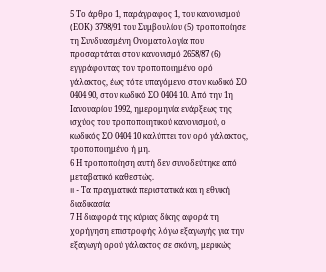5 Το άρθρο 1, παράγραφος 1, του κανονισμού (EΟΚ) 3798/91 του Συμβουλίου (5) τροποποίησε τη Συνδυασμένη Ονοματολογία που προσαρτάται στον κανονισμό 2658/87 (6) εγγράφοντας τον τροποποιημένο ορό γάλακτος, έως τότε υπαγόμενο στον κωδικό ΣΟ 0404 90, στον κωδικό ΣΟ 0404 10. Από την 1η Ιανουαρίου 1992, ημερομηνία ενάρξεως της ισχύος του τροποποιητικού κανονισμού, ο κωδικός ΣΟ 0404 10 καλύπτει τον ορό γάλακτος, τροποποιημένο ή μη.
6 Η τροποποίηση αυτή δεν συνοδεύτηκε από μεταβατικό καθεστώς.
II - Τα πραγματικά περιστατικά και η εθνική διαδικασία
7 Η διαφορά της κύριας δίκης αφορά τη χορήγηση επιστροφής λόγω εξαγωγής για την εξαγωγή ορού γάλακτος σε σκόνη, μερικώς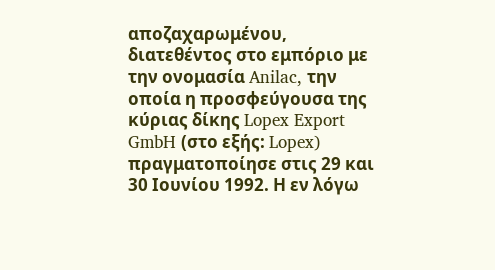αποζαχαρωμένου, διατεθέντος στο εμπόριο με την ονομασία Anilac, την οποία η προσφεύγουσα της κύριας δίκης Lopex Export GmbH (στο εξής: Lopex) πραγματοποίησε στις 29 και 30 Ιουνίου 1992. Η εν λόγω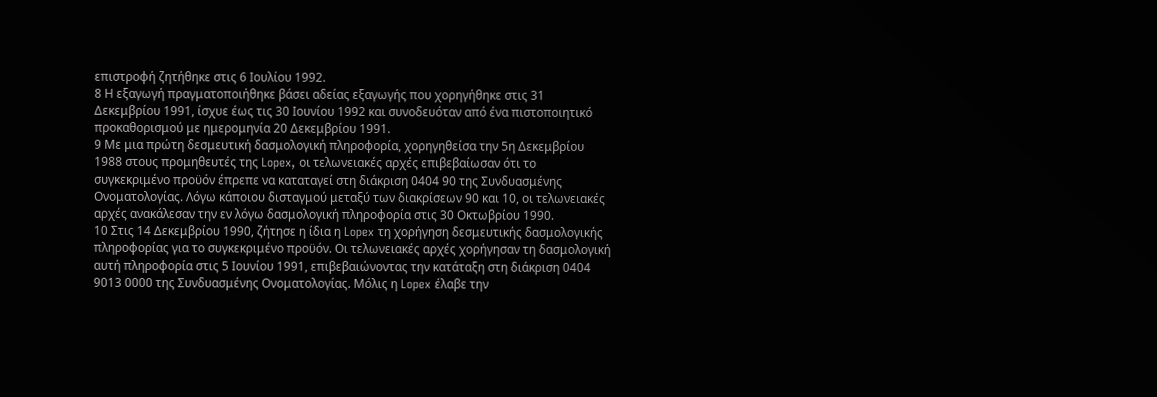επιστροφή ζητήθηκε στις 6 Ιουλίου 1992.
8 Η εξαγωγή πραγματοποιήθηκε βάσει αδείας εξαγωγής που χορηγήθηκε στις 31 Δεκεμβρίου 1991, ίσχυε έως τις 30 Ιουνίου 1992 και συνοδευόταν από ένα πιστοποιητικό προκαθορισμού με ημερομηνία 20 Δεκεμβρίου 1991.
9 Με μια πρώτη δεσμευτική δασμολογική πληροφορία, χορηγηθείσα την 5η Δεκεμβρίου 1988 στους προμηθευτές της Lopex, οι τελωνειακές αρχές επιβεβαίωσαν ότι το συγκεκριμένο προϋόν έπρεπε να καταταγεί στη διάκριση 0404 90 της Συνδυασμένης Ονοματολογίας. Λόγω κάποιου δισταγμού μεταξύ των διακρίσεων 90 και 10, οι τελωνειακές αρχές ανακάλεσαν την εν λόγω δασμολογική πληροφορία στις 30 Οκτωβρίου 1990.
10 Στις 14 Δεκεμβρίου 1990, ζήτησε η ίδια η Lopex τη χορήγηση δεσμευτικής δασμολογικής πληροφορίας για το συγκεκριμένο προϋόν. Οι τελωνειακές αρχές χορήγησαν τη δασμολογική αυτή πληροφορία στις 5 Ιουνίου 1991, επιβεβαιώνοντας την κατάταξη στη διάκριση 0404 9013 0000 της Συνδυασμένης Ονοματολογίας. Μόλις η Lopex έλαβε την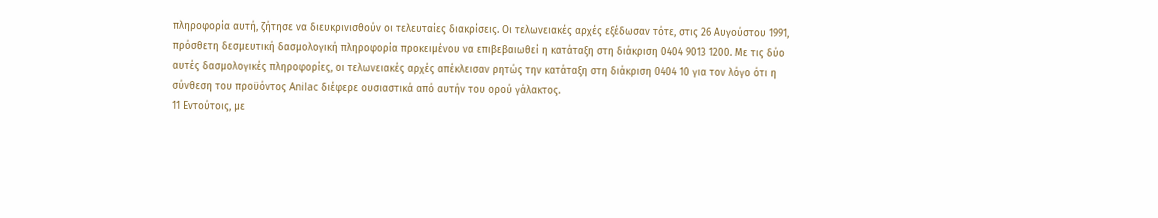πληροφορία αυτή, ζήτησε να διευκρινισθούν οι τελευταίες διακρίσεις. Οι τελωνειακές αρχές εξέδωσαν τότε, στις 26 Αυγούστου 1991, πρόσθετη δεσμευτική δασμολογική πληροφορία προκειμένου να επιβεβαιωθεί η κατάταξη στη διάκριση 0404 9013 1200. Με τις δύο αυτές δασμολογικές πληροφορίες, οι τελωνειακές αρχές απέκλεισαν ρητώς την κατάταξη στη διάκριση 0404 10 για τον λόγο ότι η σύνθεση του προϋόντος Anilac διέφερε ουσιαστικά από αυτήν του ορού γάλακτος.
11 Εντούτοις, με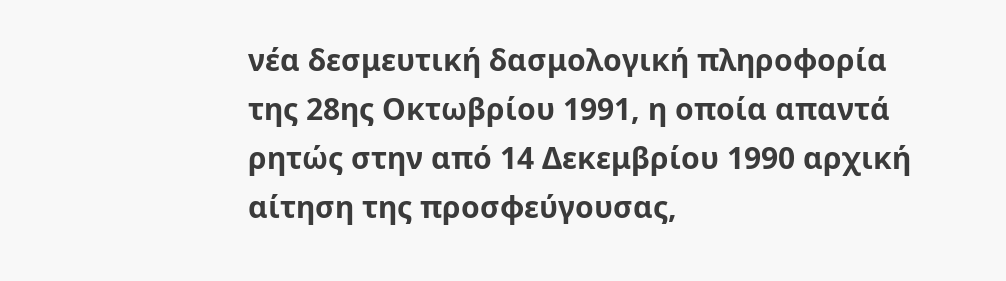νέα δεσμευτική δασμολογική πληροφορία της 28ης Οκτωβρίου 1991, η οποία απαντά ρητώς στην από 14 Δεκεμβρίου 1990 αρχική αίτηση της προσφεύγουσας,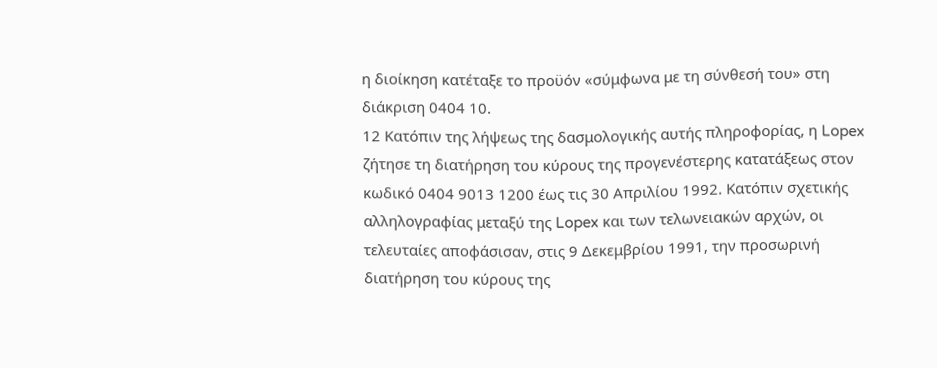η διοίκηση κατέταξε το προϋόν «σύμφωνα με τη σύνθεσή του» στη διάκριση 0404 10.
12 Κατόπιν της λήψεως της δασμολογικής αυτής πληροφορίας, η Lopex ζήτησε τη διατήρηση του κύρους της προγενέστερης κατατάξεως στον κωδικό 0404 9013 1200 έως τις 30 Απριλίου 1992. Κατόπιν σχετικής αλληλογραφίας μεταξύ της Lopex και των τελωνειακών αρχών, οι τελευταίες αποφάσισαν, στις 9 Δεκεμβρίου 1991, την προσωρινή διατήρηση του κύρους της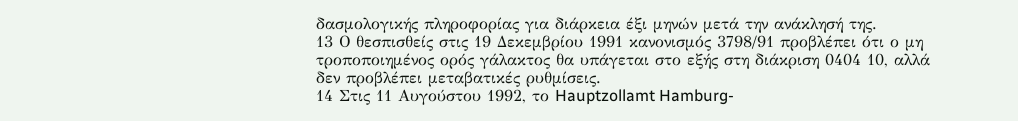δασμολογικής πληροφορίας για διάρκεια έξι μηνών μετά την ανάκλησή της.
13 Ο θεσπισθείς στις 19 Δεκεμβρίου 1991 κανονισμός 3798/91 προβλέπει ότι ο μη τροποποιημένος ορός γάλακτος θα υπάγεται στο εξής στη διάκριση 0404 10, αλλά δεν προβλέπει μεταβατικές ρυθμίσεις.
14 Στις 11 Αυγούστου 1992, το Hauptzollamt Hamburg-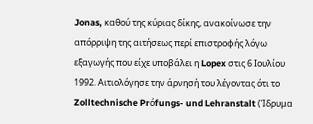Jonas, καθού της κύριας δίκης, ανακοίνωσε την απόρριψη της αιτήσεως περί επιστροφής λόγω εξαγωγής που είχε υποβάλει η Lopex στις 6 Ιουλίου 1992. Αιτιολόγησε την άρνησή του λέγοντας ότι το Zolltechnische Prόfungs- und Lehranstalt (Ίδρυμα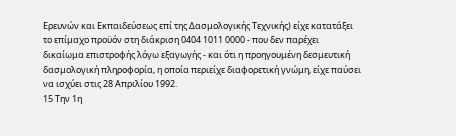Ερευνών και Εκπαιδεύσεως επί της Δασμολογικής Τεχνικής) είχε κατατάξει το επίμαχο προϋόν στη διάκριση 0404 1011 0000 - που δεν παρέχει δικαίωμα επιστροφής λόγω εξαγωγής - και ότι η προηγουμένη δεσμευτική δασμολογική πληροφορία, η οποία περιείχε διαφορετική γνώμη, είχε παύσει να ισχύει στις 28 Απριλίου 1992.
15 Την 1η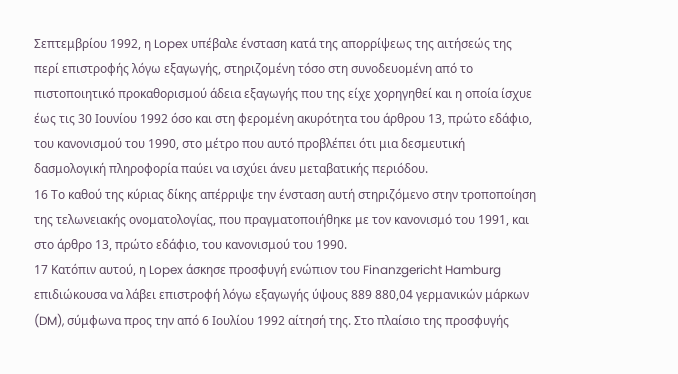Σεπτεμβρίου 1992, η Lopex υπέβαλε ένσταση κατά της απορρίψεως της αιτήσεώς της περί επιστροφής λόγω εξαγωγής, στηριζομένη τόσο στη συνοδευομένη από το πιστοποιητικό προκαθορισμού άδεια εξαγωγής που της είχε χορηγηθεί και η οποία ίσχυε έως τις 30 Ιουνίου 1992 όσο και στη φερομένη ακυρότητα του άρθρου 13, πρώτο εδάφιο, του κανονισμού του 1990, στο μέτρο που αυτό προβλέπει ότι μια δεσμευτική δασμολογική πληροφορία παύει να ισχύει άνευ μεταβατικής περιόδου.
16 Το καθού της κύριας δίκης απέρριψε την ένσταση αυτή στηριζόμενο στην τροποποίηση της τελωνειακής ονοματολογίας, που πραγματοποιήθηκε με τον κανονισμό του 1991, και στο άρθρο 13, πρώτο εδάφιο, του κανονισμού του 1990.
17 Κατόπιν αυτού, η Lopex άσκησε προσφυγή ενώπιον του Finanzgericht Hamburg επιδιώκουσα να λάβει επιστροφή λόγω εξαγωγής ύψους 889 880,04 γερμανικών μάρκων (DM), σύμφωνα προς την από 6 Ιουλίου 1992 αίτησή της. Στο πλαίσιο της προσφυγής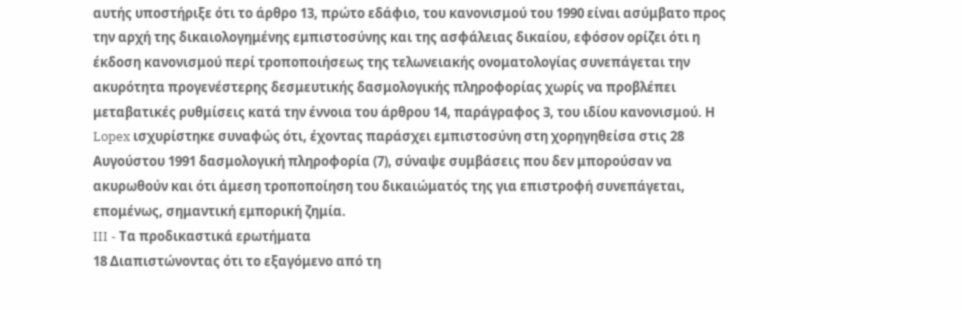αυτής υποστήριξε ότι το άρθρο 13, πρώτο εδάφιο, του κανονισμού του 1990 είναι ασύμβατο προς την αρχή της δικαιολογημένης εμπιστοσύνης και της ασφάλειας δικαίου, εφόσον ορίζει ότι η έκδοση κανονισμού περί τροποποιήσεως της τελωνειακής ονοματολογίας συνεπάγεται την ακυρότητα προγενέστερης δεσμευτικής δασμολογικής πληροφορίας χωρίς να προβλέπει μεταβατικές ρυθμίσεις κατά την έννοια του άρθρου 14, παράγραφος 3, του ιδίου κανονισμού. Η Lopex ισχυρίστηκε συναφώς ότι, έχοντας παράσχει εμπιστοσύνη στη χορηγηθείσα στις 28 Αυγούστου 1991 δασμολογική πληροφορία (7), σύναψε συμβάσεις που δεν μπορούσαν να ακυρωθούν και ότι άμεση τροποποίηση του δικαιώματός της για επιστροφή συνεπάγεται, επομένως, σημαντική εμπορική ζημία.
III - Τα προδικαστικά ερωτήματα
18 Διαπιστώνοντας ότι το εξαγόμενο από τη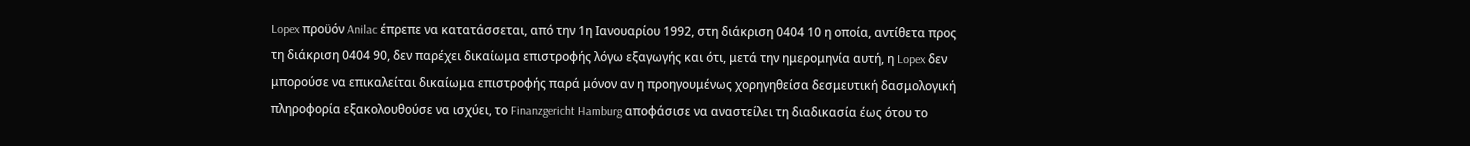Lopex προϋόν Anilac έπρεπε να κατατάσσεται, από την 1η Ιανουαρίου 1992, στη διάκριση 0404 10 η οποία, αντίθετα προς τη διάκριση 0404 90, δεν παρέχει δικαίωμα επιστροφής λόγω εξαγωγής και ότι, μετά την ημερομηνία αυτή, η Lopex δεν μπορούσε να επικαλείται δικαίωμα επιστροφής παρά μόνον αν η προηγουμένως χορηγηθείσα δεσμευτική δασμολογική πληροφορία εξακολουθούσε να ισχύει, το Finanzgericht Hamburg αποφάσισε να αναστείλει τη διαδικασία έως ότου το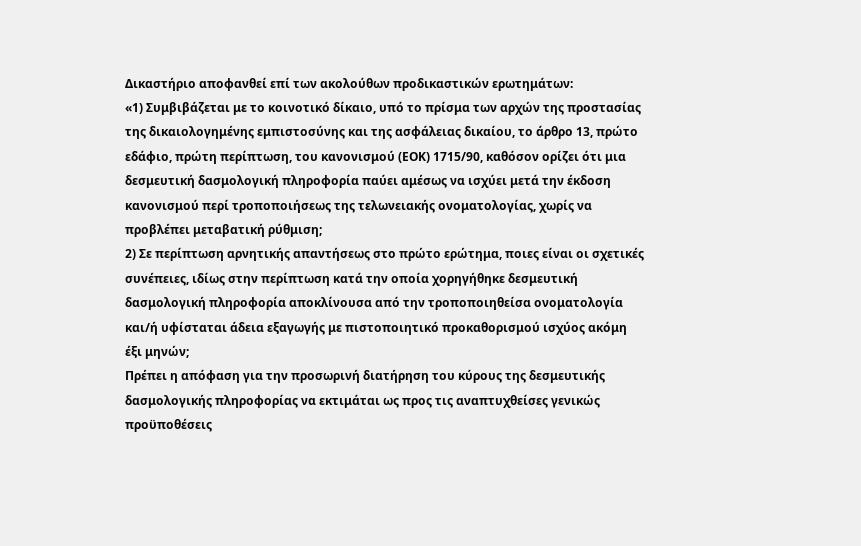Δικαστήριο αποφανθεί επί των ακολούθων προδικαστικών ερωτημάτων:
«1) Συμβιβάζεται με το κοινοτικό δίκαιο, υπό το πρίσμα των αρχών της προστασίας της δικαιολογημένης εμπιστοσύνης και της ασφάλειας δικαίου, το άρθρο 13, πρώτο εδάφιο, πρώτη περίπτωση, του κανονισμού (ΕΟΚ) 1715/90, καθόσον ορίζει ότι μια δεσμευτική δασμολογική πληροφορία παύει αμέσως να ισχύει μετά την έκδοση κανονισμού περί τροποποιήσεως της τελωνειακής ονοματολογίας, χωρίς να προβλέπει μεταβατική ρύθμιση;
2) Σε περίπτωση αρνητικής απαντήσεως στο πρώτο ερώτημα, ποιες είναι οι σχετικές συνέπειες, ιδίως στην περίπτωση κατά την οποία χορηγήθηκε δεσμευτική δασμολογική πληροφορία αποκλίνουσα από την τροποποιηθείσα ονοματολογία και/ή υφίσταται άδεια εξαγωγής με πιστοποιητικό προκαθορισμού ισχύος ακόμη έξι μηνών;
Πρέπει η απόφαση για την προσωρινή διατήρηση του κύρους της δεσμευτικής δασμολογικής πληροφορίας να εκτιμάται ως προς τις αναπτυχθείσες γενικώς προϋποθέσεις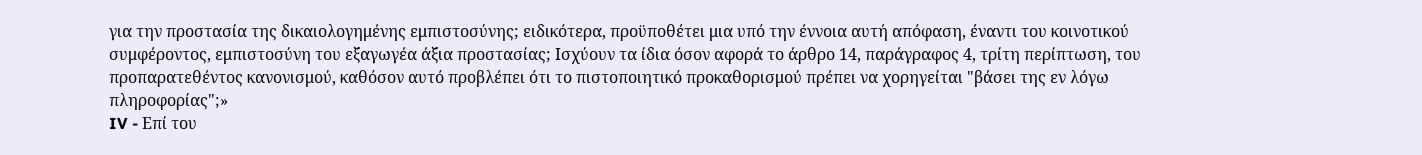για την προστασία της δικαιολογημένης εμπιστοσύνης; ειδικότερα, προϋποθέτει μια υπό την έννοια αυτή απόφαση, έναντι του κοινοτικού συμφέροντος, εμπιστοσύνη του εξαγωγέα άξια προστασίας; Ισχύουν τα ίδια όσον αφορά το άρθρο 14, παράγραφος 4, τρίτη περίπτωση, του προπαρατεθέντος κανονισμού, καθόσον αυτό προβλέπει ότι το πιστοποιητικό προκαθορισμού πρέπει να χορηγείται "βάσει της εν λόγω πληροφορίας";»
IV - Επί του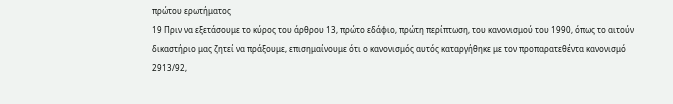πρώτου ερωτήματος
19 Πριν να εξετάσουμε το κύρος του άρθρου 13, πρώτο εδάφιο, πρώτη περίπτωση, του κανονισμού του 1990, όπως το αιτούν δικαστήριο μας ζητεί να πράξουμε, επισημαίνουμε ότι ο κανονισμός αυτός καταργήθηκε με τον προπαρατεθέντα κανονισμό 2913/92,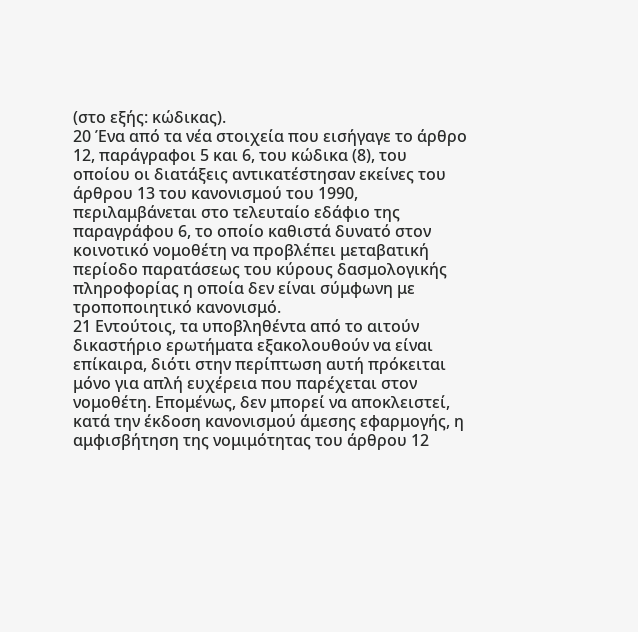(στο εξής: κώδικας).
20 Ένα από τα νέα στοιχεία που εισήγαγε το άρθρο 12, παράγραφοι 5 και 6, του κώδικα (8), του οποίου οι διατάξεις αντικατέστησαν εκείνες του άρθρου 13 του κανονισμού του 1990, περιλαμβάνεται στο τελευταίο εδάφιο της παραγράφου 6, το οποίο καθιστά δυνατό στον κοινοτικό νομοθέτη να προβλέπει μεταβατική περίοδο παρατάσεως του κύρους δασμολογικής πληροφορίας η οποία δεν είναι σύμφωνη με τροποποιητικό κανονισμό.
21 Εντούτοις, τα υποβληθέντα από το αιτούν δικαστήριο ερωτήματα εξακολουθούν να είναι επίκαιρα, διότι στην περίπτωση αυτή πρόκειται μόνο για απλή ευχέρεια που παρέχεται στον νομοθέτη. Επομένως, δεν μπορεί να αποκλειστεί, κατά την έκδοση κανονισμού άμεσης εφαρμογής, η αμφισβήτηση της νομιμότητας του άρθρου 12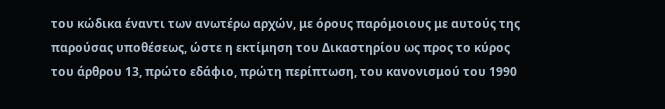του κώδικα έναντι των ανωτέρω αρχών, με όρους παρόμοιους με αυτούς της παρούσας υποθέσεως, ώστε η εκτίμηση του Δικαστηρίου ως προς το κύρος του άρθρου 13, πρώτο εδάφιο, πρώτη περίπτωση, του κανονισμού του 1990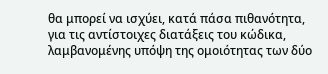θα μπορεί να ισχύει, κατά πάσα πιθανότητα, για τις αντίστοιχες διατάξεις του κώδικα, λαμβανομένης υπόψη της ομοιότητας των δύο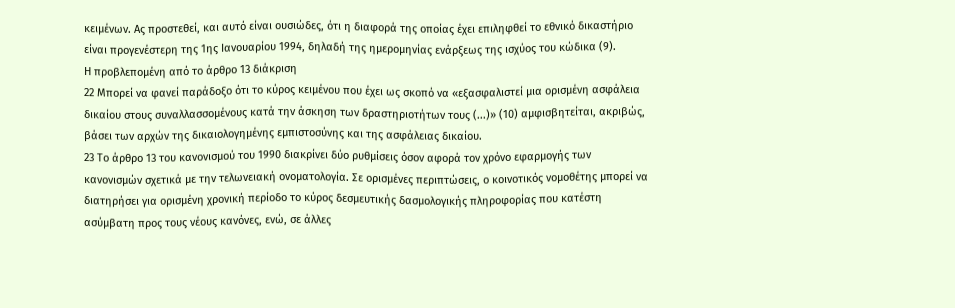κειμένων. Ας προστεθεί, και αυτό είναι ουσιώδες, ότι η διαφορά της οποίας έχει επιληφθεί το εθνικό δικαστήριο είναι προγενέστερη της 1ης Ιανουαρίου 1994, δηλαδή της ημερομηνίας ενάρξεως της ισχύος του κώδικα (9).
Η προβλεπομένη από το άρθρο 13 διάκριση
22 Μπορεί να φανεί παράδοξο ότι το κύρος κειμένου που έχει ως σκοπό να «εξασφαλιστεί μια ορισμένη ασφάλεια δικαίου στους συναλλασσομένους κατά την άσκηση των δραστηριοτήτων τους (...)» (10) αμφισβητείται, ακριβώς, βάσει των αρχών της δικαιολογημένης εμπιστοσύνης και της ασφάλειας δικαίου.
23 Το άρθρο 13 του κανονισμού του 1990 διακρίνει δύο ρυθμίσεις όσον αφορά τον χρόνο εφαρμογής των κανονισμών σχετικά με την τελωνειακή ονοματολογία. Σε ορισμένες περιπτώσεις, ο κοινοτικός νομοθέτης μπορεί να διατηρήσει για ορισμένη χρονική περίοδο το κύρος δεσμευτικής δασμολογικής πληροφορίας που κατέστη ασύμβατη προς τους νέους κανόνες, ενώ, σε άλλες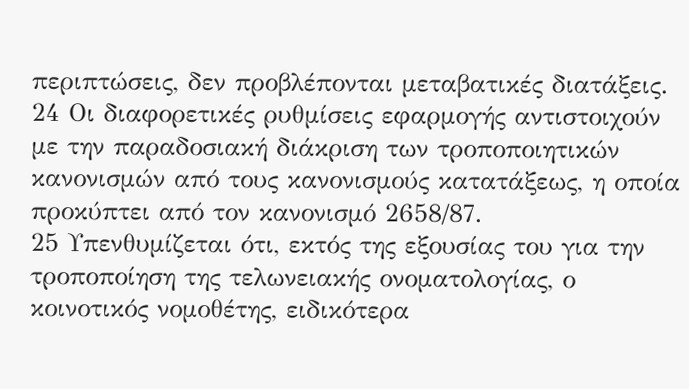περιπτώσεις, δεν προβλέπονται μεταβατικές διατάξεις.
24 Οι διαφορετικές ρυθμίσεις εφαρμογής αντιστοιχούν με την παραδοσιακή διάκριση των τροποποιητικών κανονισμών από τους κανονισμούς κατατάξεως, η οποία προκύπτει από τον κανονισμό 2658/87.
25 Υπενθυμίζεται ότι, εκτός της εξουσίας του για την τροποποίηση της τελωνειακής ονοματολογίας, ο κοινοτικός νομοθέτης, ειδικότερα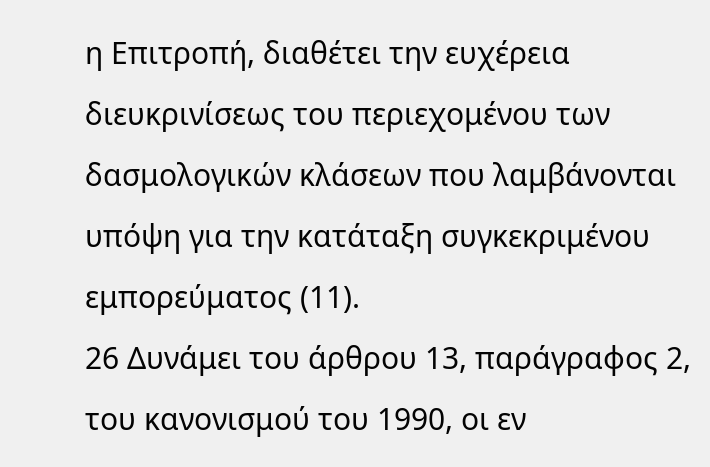η Επιτροπή, διαθέτει την ευχέρεια διευκρινίσεως του περιεχομένου των δασμολογικών κλάσεων που λαμβάνονται υπόψη για την κατάταξη συγκεκριμένου εμπορεύματος (11).
26 Δυνάμει του άρθρου 13, παράγραφος 2, του κανονισμού του 1990, οι εν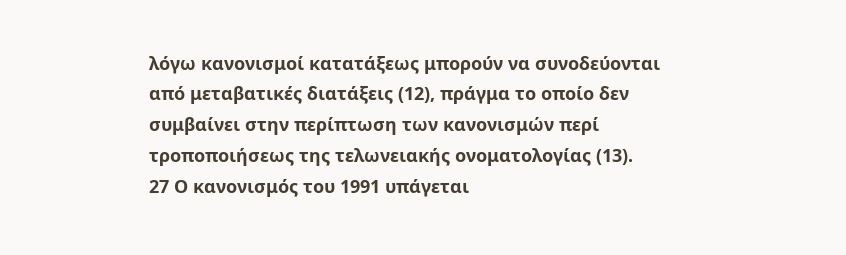λόγω κανονισμοί κατατάξεως μπορούν να συνοδεύονται από μεταβατικές διατάξεις (12), πράγμα το οποίο δεν συμβαίνει στην περίπτωση των κανονισμών περί τροποποιήσεως της τελωνειακής ονοματολογίας (13).
27 Ο κανονισμός του 1991 υπάγεται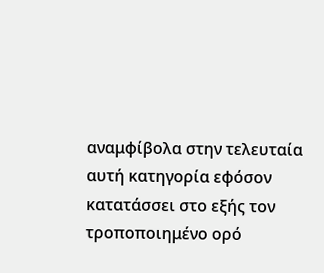αναμφίβολα στην τελευταία αυτή κατηγορία εφόσον κατατάσσει στο εξής τον τροποποιημένο ορό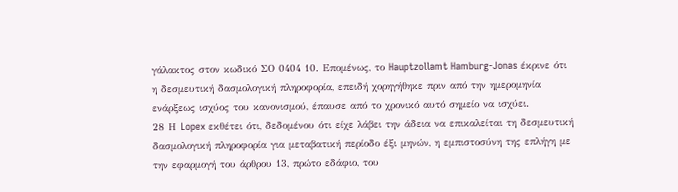γάλακτος στον κωδικό ΣΟ 0404 10. Επομένως, το Hauptzollamt Hamburg-Jonas έκρινε ότι η δεσμευτική δασμολογική πληροφορία, επειδή χορηγήθηκε πριν από την ημερομηνία ενάρξεως ισχύος του κανονισμού, έπαυσε από το χρονικό αυτό σημείο να ισχύει.
28 Η Lopex εκθέτει ότι, δεδομένου ότι είχε λάβει την άδεια να επικαλείται τη δεσμευτική δασμολογική πληροφορία για μεταβατική περίοδο έξι μηνών, η εμπιστοσύνη της επλήγη με την εφαρμογή του άρθρου 13, πρώτο εδάφιο, του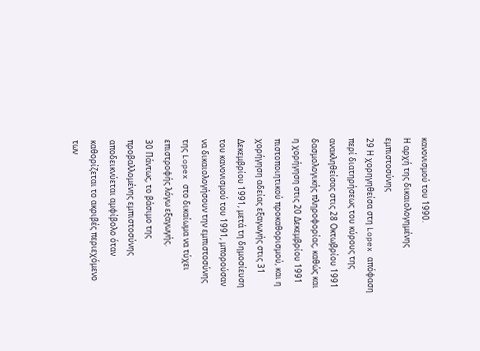κανονισμού του 1990.
Η αρχή της δικαιολογημένης εμπιστοσύνης
29 Η χορηγηθείσα στη Lopex απόφαση περί διατηρήσεως του κύρους της ανακληθείσας στις 28 Οκτωβρίου 1991 δασμολογικής πληροφορίας, καθώς και η χορήγηση στις 20 Δεκεμβρίου 1991 πιστοποιητικού προκαθορισμού, και η χορήγηση αδείας εξαγωγής στις 31 Δεκεμβρίου 1991, μετά τη δημοσίευση του κανονισμού του 1991, μπορούσαν να δικαιολογήσουν την εμπιστοσύνης της Lopex στο δικαίωμα να τύχει επιστροφής λόγω εξαγωγής.
30 Πάντως, το βάσιμο της προβαλλομένης εμπιστοσύνης αποδεικνύεται αμφίβολο όταν καθορίζεται το ακριβές περιεχόμενο των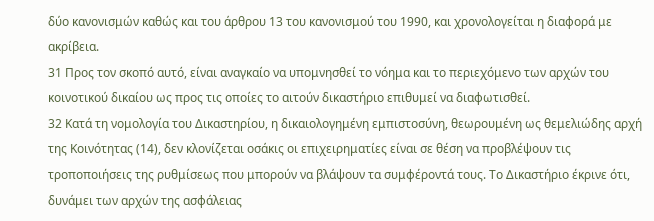δύο κανονισμών καθώς και του άρθρου 13 του κανονισμού του 1990, και χρονολογείται η διαφορά με ακρίβεια.
31 Προς τον σκοπό αυτό, είναι αναγκαίο να υπομνησθεί το νόημα και το περιεχόμενο των αρχών του κοινοτικού δικαίου ως προς τις οποίες το αιτούν δικαστήριο επιθυμεί να διαφωτισθεί.
32 Κατά τη νομολογία του Δικαστηρίου, η δικαιολογημένη εμπιστοσύνη, θεωρουμένη ως θεμελιώδης αρχή της Κοινότητας (14), δεν κλονίζεται οσάκις οι επιχειρηματίες είναι σε θέση να προβλέψουν τις τροποποιήσεις της ρυθμίσεως που μπορούν να βλάψουν τα συμφέροντά τους. Το Δικαστήριο έκρινε ότι, δυνάμει των αρχών της ασφάλειας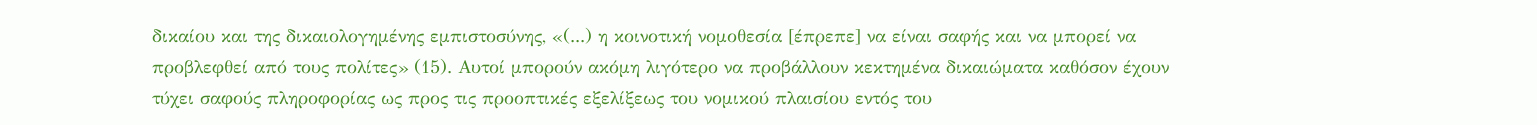δικαίου και της δικαιολογημένης εμπιστοσύνης, «(...) η κοινοτική νομοθεσία [έπρεπε] να είναι σαφής και να μπορεί να προβλεφθεί από τους πολίτες» (15). Αυτοί μπορούν ακόμη λιγότερο να προβάλλουν κεκτημένα δικαιώματα καθόσον έχουν τύχει σαφούς πληροφορίας ως προς τις προοπτικές εξελίξεως του νομικού πλαισίου εντός του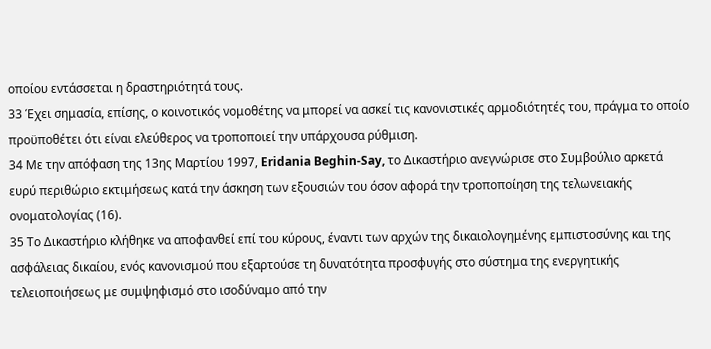οποίου εντάσσεται η δραστηριότητά τους.
33 Έχει σημασία, επίσης, ο κοινοτικός νομοθέτης να μπορεί να ασκεί τις κανονιστικές αρμοδιότητές του, πράγμα το οποίο προϋποθέτει ότι είναι ελεύθερος να τροποποιεί την υπάρχουσα ρύθμιση.
34 Με την απόφαση της 13ης Μαρτίου 1997, Eridania Beghin-Say, το Δικαστήριο ανεγνώρισε στο Συμβούλιο αρκετά ευρύ περιθώριο εκτιμήσεως κατά την άσκηση των εξουσιών του όσον αφορά την τροποποίηση της τελωνειακής ονοματολογίας (16).
35 Το Δικαστήριο κλήθηκε να αποφανθεί επί του κύρους, έναντι των αρχών της δικαιολογημένης εμπιστοσύνης και της ασφάλειας δικαίου, ενός κανονισμού που εξαρτούσε τη δυνατότητα προσφυγής στο σύστημα της ενεργητικής τελειοποιήσεως με συμψηφισμό στο ισοδύναμο από την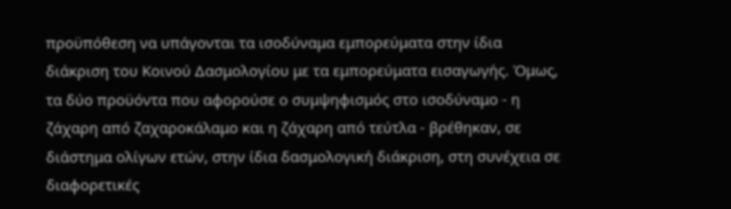προϋπόθεση να υπάγονται τα ισοδύναμα εμπορεύματα στην ίδια διάκριση του Κοινού Δασμολογίου με τα εμπορεύματα εισαγωγής. Όμως, τα δύο προϋόντα που αφορούσε ο συμψηφισμός στο ισοδύναμο - η ζάχαρη από ζαχαροκάλαμο και η ζάχαρη από τεύτλα - βρέθηκαν, σε διάστημα ολίγων ετών, στην ίδια δασμολογική διάκριση, στη συνέχεια σε διαφορετικές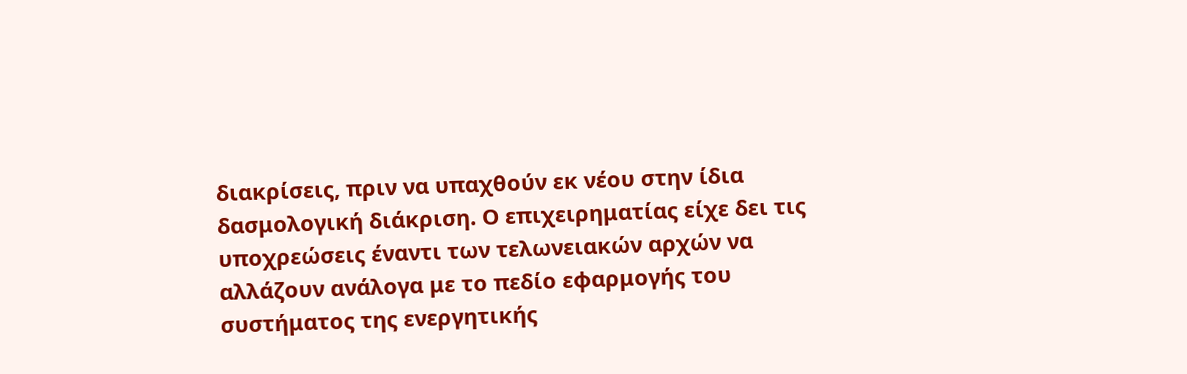διακρίσεις, πριν να υπαχθούν εκ νέου στην ίδια δασμολογική διάκριση. Ο επιχειρηματίας είχε δει τις υποχρεώσεις έναντι των τελωνειακών αρχών να αλλάζουν ανάλογα με το πεδίο εφαρμογής του συστήματος της ενεργητικής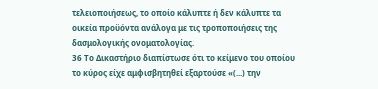τελειοποιήσεως, το οποίο κάλυπτε ή δεν κάλυπτε τα οικεία προϋόντα ανάλογα με τις τροποποιήσεις της δασμολογικής ονοματολογίας.
36 Το Δικαστήριο διαπίστωσε ότι το κείμενο του οποίου το κύρος είχε αμφισβητηθεί εξαρτούσε «(...) την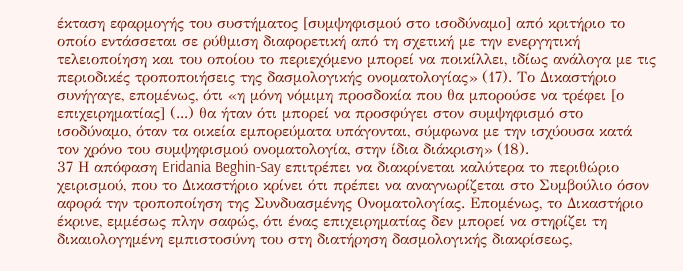έκταση εφαρμογής του συστήματος [συμψηφισμού στο ισοδύναμο] από κριτήριο το οποίο εντάσσεται σε ρύθμιση διαφορετική από τη σχετική με την ενεργητική τελειοποίηση και του οποίου το περιεχόμενο μπορεί να ποικίλλει, ιδίως ανάλογα με τις περιοδικές τροποποιήσεις της δασμολογικής ονοματολογίας» (17). Το Δικαστήριο συνήγαγε, επομένως, ότι «η μόνη νόμιμη προσδοκία που θα μπορούσε να τρέφει [ο επιχειρηματίας] (...) θα ήταν ότι μπορεί να προσφύγει στον συμψηφισμό στο ισοδύναμο, όταν τα οικεία εμπορεύματα υπάγονται, σύμφωνα με την ισχύουσα κατά τον χρόνο του συμψηφισμού ονοματολογία, στην ίδια διάκριση» (18).
37 Η απόφαση Eridania Beghin-Say επιτρέπει να διακρίνεται καλύτερα το περιθώριο χειρισμού, που το Δικαστήριο κρίνει ότι πρέπει να αναγνωρίζεται στο Συμβούλιο όσον αφορά την τροποποίηση της Συνδυασμένης Ονοματολογίας. Επομένως, το Δικαστήριο έκρινε, εμμέσως πλην σαφώς, ότι ένας επιχειρηματίας δεν μπορεί να στηρίζει τη δικαιολογημένη εμπιστοσύνη του στη διατήρηση δασμολογικής διακρίσεως,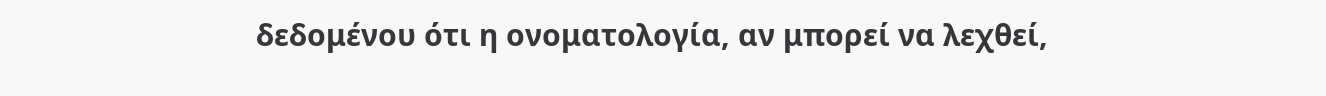δεδομένου ότι η ονοματολογία, αν μπορεί να λεχθεί,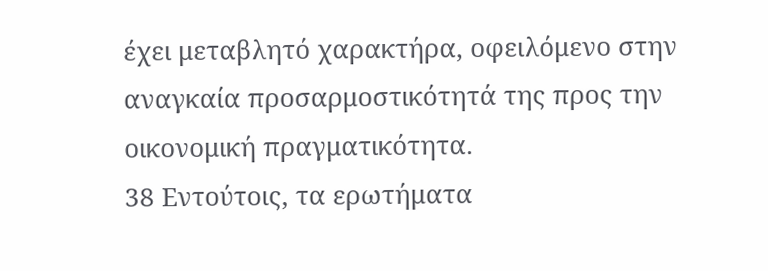έχει μεταβλητό χαρακτήρα, οφειλόμενο στην αναγκαία προσαρμοστικότητά της προς την οικονομική πραγματικότητα.
38 Εντούτοις, τα ερωτήματα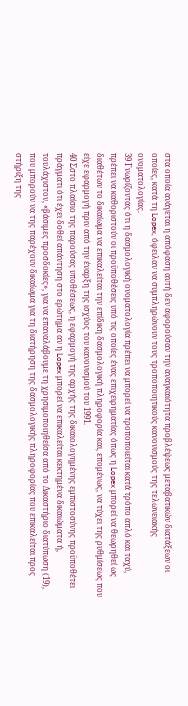στα οποία ανάγεται η απόφαση αυτή δεν αφορούσαν την αναγκαιότητα προβλέψεως μεταβατικών διατάξεων οι οποίες, κατά τη Lopex, όφειλαν να συμπληρώνουν τους τροποποιητικούς κανονισμούς της τελωνειακής ονοματολογίας.
39 Γνωρίζοντας ότι η δασμολογική ονοματολογία πρέπει να μπορεί να τροποποιείται κατά τρόπο απλό και ταχύ, πρέπει να καθοριστούν οι προϋποθέσεις υπό τις οποίες ένας επιχειρηματίας όπως η Lopex μπορεί να θεωρηθεί ως διαθέτων το δικαίωμα να επικαλείται την επίδικη δασμολογική πληροφορία και, επομένως, να τύχει της ρυθμίσεως που είχε εφαρμογή πριν από την έναρξη της ισχύος του κανονισμού του 1991.
40 Σστο πλαίσιο της παρούσας υποθέσεως, η εφαρμογή της αρχής της δικαιολογημένης εμπιστοσύνης προϋποθέτει πράγματι ότι έχει δοθεί απάντηση στο ερώτημα αν η Lopex μπορεί να επικαλείται κεκτημένα δικαιώματα ή, τουλάχιστον, «βάσιμες προσδοκίες», για να επαναλάβουμε τη χρησιμοποιηθείσα από το Δικαστήριο διατύπωση (19), που μπορούν να της παρέχουν δικαίωμα για τη διατήρηση της δασμολογικής πληροφορίας που επικαλείται προς στήριξη της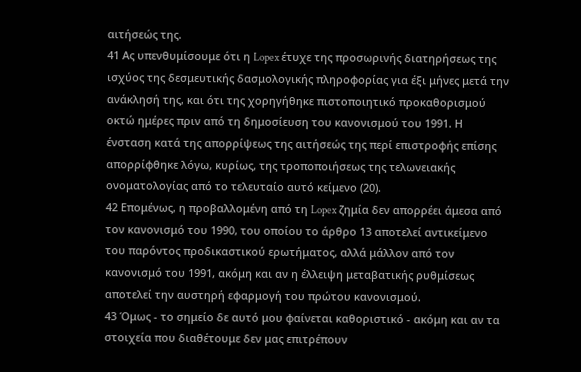αιτήσεώς της.
41 Ας υπενθυμίσουμε ότι η Lopex έτυχε της προσωρινής διατηρήσεως της ισχύος της δεσμευτικής δασμολογικής πληροφορίας για έξι μήνες μετά την ανάκλησή της, και ότι της χορηγήθηκε πιστοποιητικό προκαθορισμού οκτώ ημέρες πριν από τη δημοσίευση του κανονισμού του 1991. Η ένσταση κατά της απορρίψεως της αιτήσεώς της περί επιστροφής επίσης απορρίφθηκε λόγω, κυρίως, της τροποποιήσεως της τελωνειακής ονοματολογίας από το τελευταίο αυτό κείμενο (20).
42 Επομένως, η προβαλλομένη από τη Lopex ζημία δεν απορρέει άμεσα από τον κανονισμό του 1990, του οποίου το άρθρο 13 αποτελεί αντικείμενο του παρόντος προδικαστικού ερωτήματος, αλλά μάλλον από τον κανονισμό του 1991, ακόμη και αν η έλλειψη μεταβατικής ρυθμίσεως αποτελεί την αυστηρή εφαρμογή του πρώτου κανονισμού.
43 Όμως - το σημείο δε αυτό μου φαίνεται καθοριστικό - ακόμη και αν τα στοιχεία που διαθέτουμε δεν μας επιτρέπουν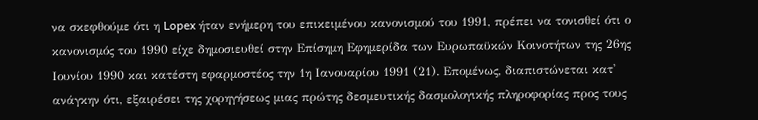να σκεφθούμε ότι η Lopex ήταν ενήμερη του επικειμένου κανονισμού του 1991, πρέπει να τονισθεί ότι ο κανονισμός του 1990 είχε δημοσιευθεί στην Επίσημη Εφημερίδα των Ευρωπαϋκών Κοινοτήτων της 26ης Ιουνίου 1990 και κατέστη εφαρμοστέος την 1η Ιανουαρίου 1991 (21). Επομένως, διαπιστώνεται κατ' ανάγκην ότι, εξαιρέσει της χορηγήσεως μιας πρώτης δεσμευτικής δασμολογικής πληροφορίας προς τους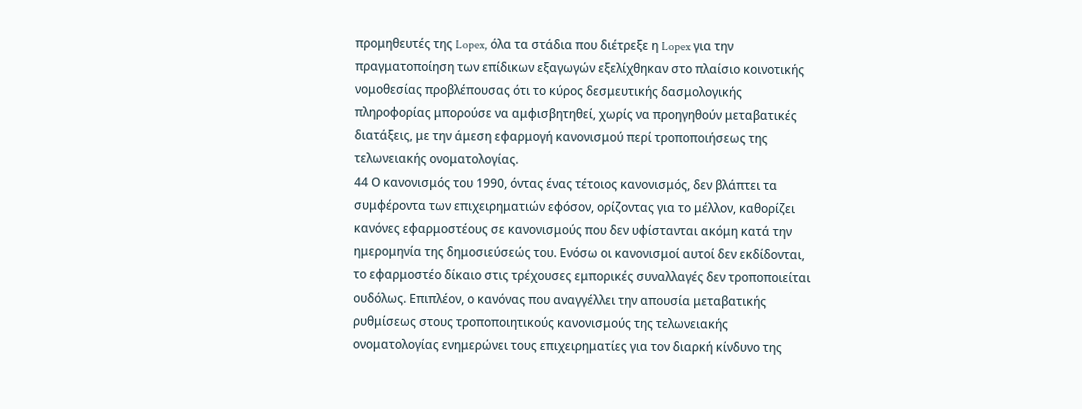προμηθευτές της Lopex, όλα τα στάδια που διέτρεξε η Lopex για την πραγματοποίηση των επίδικων εξαγωγών εξελίχθηκαν στο πλαίσιο κοινοτικής νομοθεσίας προβλέπουσας ότι το κύρος δεσμευτικής δασμολογικής πληροφορίας μπορούσε να αμφισβητηθεί, χωρίς να προηγηθούν μεταβατικές διατάξεις, με την άμεση εφαρμογή κανονισμού περί τροποποιήσεως της τελωνειακής ονοματολογίας.
44 Ο κανονισμός του 1990, όντας ένας τέτοιος κανονισμός, δεν βλάπτει τα συμφέροντα των επιχειρηματιών εφόσον, ορίζοντας για το μέλλον, καθορίζει κανόνες εφαρμοστέους σε κανονισμούς που δεν υφίστανται ακόμη κατά την ημερομηνία της δημοσιεύσεώς του. Ενόσω οι κανονισμοί αυτοί δεν εκδίδονται, το εφαρμοστέο δίκαιο στις τρέχουσες εμπορικές συναλλαγές δεν τροποποιείται ουδόλως. Επιπλέον, ο κανόνας που αναγγέλλει την απουσία μεταβατικής ρυθμίσεως στους τροποποιητικούς κανονισμούς της τελωνειακής ονοματολογίας ενημερώνει τους επιχειρηματίες για τον διαρκή κίνδυνο της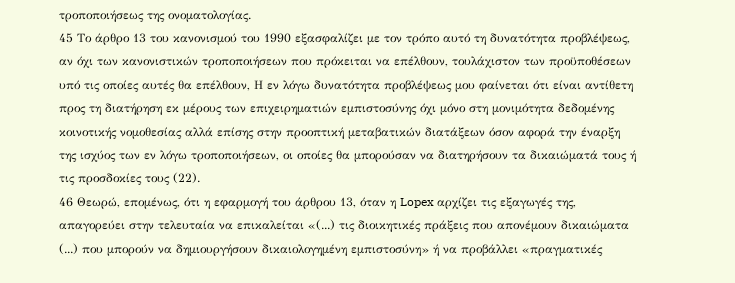τροποποιήσεως της ονοματολογίας.
45 Το άρθρο 13 του κανονισμού του 1990 εξασφαλίζει με τον τρόπο αυτό τη δυνατότητα προβλέψεως, αν όχι των κανονιστικών τροποποιήσεων που πρόκειται να επέλθουν, τουλάχιστον των προϋποθέσεων υπό τις οποίες αυτές θα επέλθουν, Η εν λόγω δυνατότητα προβλέψεως μου φαίνεται ότι είναι αντίθετη προς τη διατήρηση εκ μέρους των επιχειρηματιών εμπιστοσύνης όχι μόνο στη μονιμότητα δεδομένης κοινοτικής νομοθεσίας αλλά επίσης στην προοπτική μεταβατικών διατάξεων όσον αφορά την έναρξη της ισχύος των εν λόγω τροποποιήσεων, οι οποίες θα μπορούσαν να διατηρήσουν τα δικαιώματά τους ή τις προσδοκίες τους (22).
46 Θεωρώ, επομένως, ότι η εφαρμογή του άρθρου 13, όταν η Lopex αρχίζει τις εξαγωγές της, απαγορεύει στην τελευταία να επικαλείται «(...) τις διοικητικές πράξεις που απονέμουν δικαιώματα (...) που μπορούν να δημιουργήσουν δικαιολογημένη εμπιστοσύνη» ή να προβάλλει «πραγματικές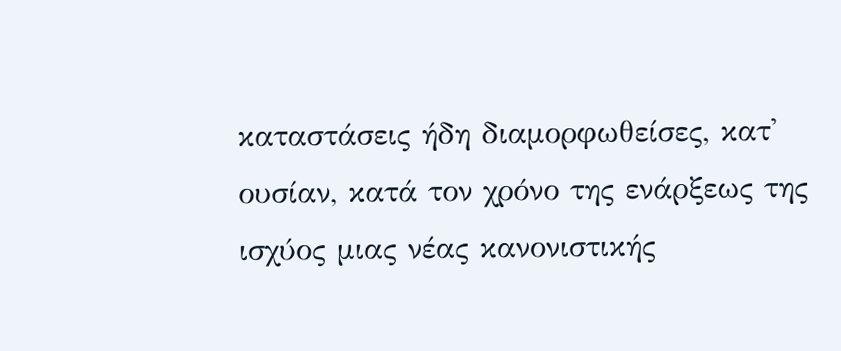καταστάσεις ήδη διαμορφωθείσες, κατ' ουσίαν, κατά τον χρόνο της ενάρξεως της ισχύος μιας νέας κανονιστικής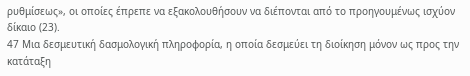ρυθμίσεως», οι οποίες έπρεπε να εξακολουθήσουν να διέπονται από το προηγουμένως ισχύον δίκαιο (23).
47 Μια δεσμευτική δασμολογική πληροφορία, η οποία δεσμεύει τη διοίκηση μόνον ως προς την κατάταξη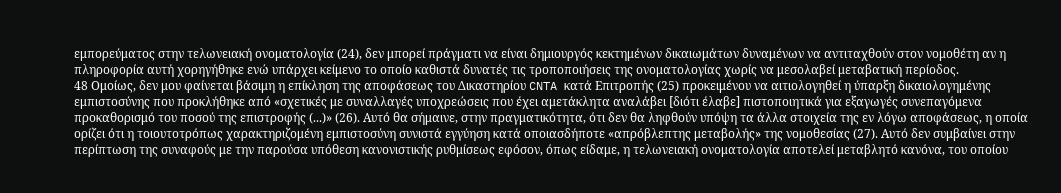εμπορεύματος στην τελωνειακή ονοματολογία (24), δεν μπορεί πράγματι να είναι δημιουργός κεκτημένων δικαιωμάτων δυναμένων να αντιταχθούν στον νομοθέτη αν η πληροφορία αυτή χορηγήθηκε ενώ υπάρχει κείμενο το οποίο καθιστά δυνατές τις τροποποιήσεις της ονοματολογίας χωρίς να μεσολαβεί μεταβατική περίοδος.
48 Ομοίως, δεν μου φαίνεται βάσιμη η επίκληση της αποφάσεως του Δικαστηρίου CNTA κατά Επιτροπής (25) προκειμένου να αιτιολογηθεί η ύπαρξη δικαιολογημένης εμπιστοσύνης που προκλήθηκε από «σχετικές με συναλλαγές υποχρεώσεις που έχει αμετάκλητα αναλάβει [διότι έλαβε] πιστοποιητικά για εξαγωγές συνεπαγόμενα προκαθορισμό του ποσού της επιστροφής (...)» (26). Αυτό θα σήμαινε, στην πραγματικότητα, ότι δεν θα ληφθούν υπόψη τα άλλα στοιχεία της εν λόγω αποφάσεως, η οποία ορίζει ότι η τοιουτοτρόπως χαρακτηριζομένη εμπιστοσύνη συνιστά εγγύηση κατά οποιασδήποτε «απρόβλεπτης μεταβολής» της νομοθεσίας (27). Αυτό δεν συμβαίνει στην περίπτωση της συναφούς με την παρούσα υπόθεση κανονιστικής ρυθμίσεως εφόσον, όπως είδαμε, η τελωνειακή ονοματολογία αποτελεί μεταβλητό κανόνα, του οποίου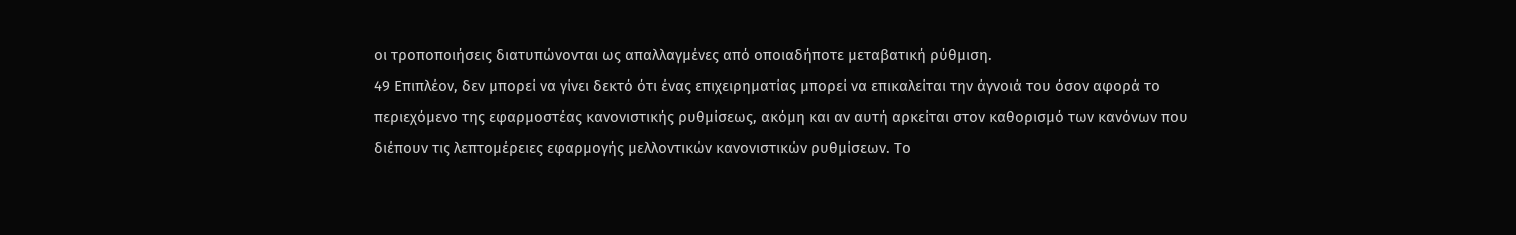οι τροποποιήσεις διατυπώνονται ως απαλλαγμένες από οποιαδήποτε μεταβατική ρύθμιση.
49 Επιπλέον, δεν μπορεί να γίνει δεκτό ότι ένας επιχειρηματίας μπορεί να επικαλείται την άγνοιά του όσον αφορά το περιεχόμενο της εφαρμοστέας κανονιστικής ρυθμίσεως, ακόμη και αν αυτή αρκείται στον καθορισμό των κανόνων που διέπουν τις λεπτομέρειες εφαρμογής μελλοντικών κανονιστικών ρυθμίσεων. Το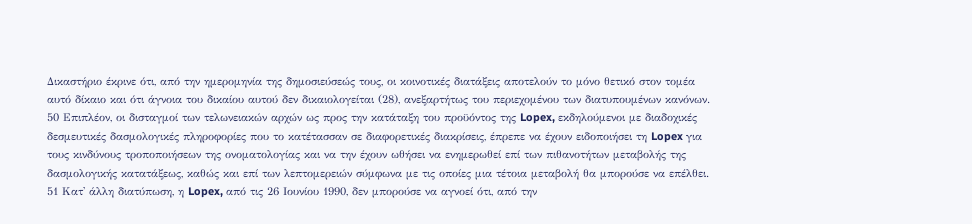Δικαστήριο έκρινε ότι, από την ημερομηνία της δημοσιεύσεώς τους, οι κοινοτικές διατάξεις αποτελούν το μόνο θετικό στον τομέα αυτό δίκαιο και ότι άγνοια του δικαίου αυτού δεν δικαιολογείται (28), ανεξαρτήτως του περιεχομένου των διατυπουμένων κανόνων.
50 Επιπλέον, οι δισταγμοί των τελωνειακών αρχών ως προς την κατάταξη του προϋόντος της Lopex, εκδηλούμενοι με διαδοχικές δεσμευτικές δασμολογικές πληροφορίες που το κατέτασσαν σε διαφορετικές διακρίσεις, έπρεπε να έχουν ειδοποιήσει τη Lopex για τους κινδύνους τροποποιήσεων της ονοματολογίας και να την έχουν ωθήσει να ενημερωθεί επί των πιθανοτήτων μεταβολής της δασμολογικής κατατάξεως, καθώς και επί των λεπτομερειών σύμφωνα με τις οποίες μια τέτοια μεταβολή θα μπορούσε να επέλθει.
51 Κατ' άλλη διατύπωση, η Lopex, από τις 26 Ιουνίου 1990, δεν μπορούσε να αγνοεί ότι, από την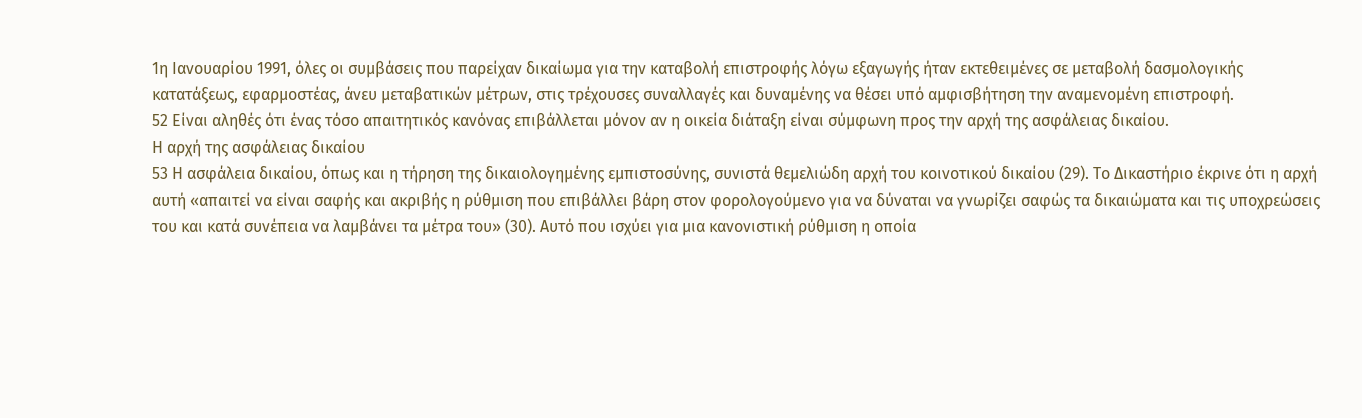1η Ιανουαρίου 1991, όλες οι συμβάσεις που παρείχαν δικαίωμα για την καταβολή επιστροφής λόγω εξαγωγής ήταν εκτεθειμένες σε μεταβολή δασμολογικής κατατάξεως, εφαρμοστέας, άνευ μεταβατικών μέτρων, στις τρέχουσες συναλλαγές και δυναμένης να θέσει υπό αμφισβήτηση την αναμενομένη επιστροφή.
52 Είναι αληθές ότι ένας τόσο απαιτητικός κανόνας επιβάλλεται μόνον αν η οικεία διάταξη είναι σύμφωνη προς την αρχή της ασφάλειας δικαίου.
Η αρχή της ασφάλειας δικαίου
53 Η ασφάλεια δικαίου, όπως και η τήρηση της δικαιολογημένης εμπιστοσύνης, συνιστά θεμελιώδη αρχή του κοινοτικού δικαίου (29). Το Δικαστήριο έκρινε ότι η αρχή αυτή «απαιτεί να είναι σαφής και ακριβής η ρύθμιση που επιβάλλει βάρη στον φορολογούμενο για να δύναται να γνωρίζει σαφώς τα δικαιώματα και τις υποχρεώσεις του και κατά συνέπεια να λαμβάνει τα μέτρα του» (30). Αυτό που ισχύει για μια κανονιστική ρύθμιση η οποία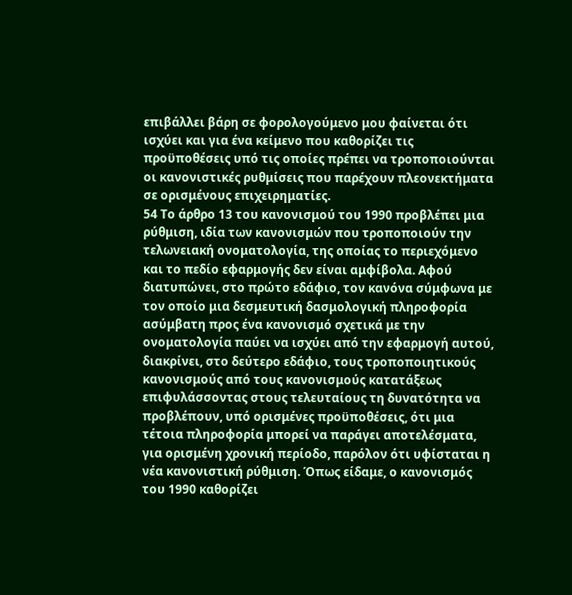επιβάλλει βάρη σε φορολογούμενο μου φαίνεται ότι ισχύει και για ένα κείμενο που καθορίζει τις προϋποθέσεις υπό τις οποίες πρέπει να τροποποιούνται οι κανονιστικές ρυθμίσεις που παρέχουν πλεονεκτήματα σε ορισμένους επιχειρηματίες.
54 Το άρθρο 13 του κανονισμού του 1990 προβλέπει μια ρύθμιση, ιδία των κανονισμών που τροποποιούν την τελωνειακή ονοματολογία, της οποίας το περιεχόμενο και το πεδίο εφαρμογής δεν είναι αμφίβολα. Αφού διατυπώνει, στο πρώτο εδάφιο, τον κανόνα σύμφωνα με τον οποίο μια δεσμευτική δασμολογική πληροφορία ασύμβατη προς ένα κανονισμό σχετικά με την ονοματολογία παύει να ισχύει από την εφαρμογή αυτού, διακρίνει, στο δεύτερο εδάφιο, τους τροποποιητικούς κανονισμούς από τους κανονισμούς κατατάξεως επιφυλάσσοντας στους τελευταίους τη δυνατότητα να προβλέπουν, υπό ορισμένες προϋποθέσεις, ότι μια τέτοια πληροφορία μπορεί να παράγει αποτελέσματα, για ορισμένη χρονική περίοδο, παρόλον ότι υφίσταται η νέα κανονιστική ρύθμιση. Όπως είδαμε, ο κανονισμός του 1990 καθορίζει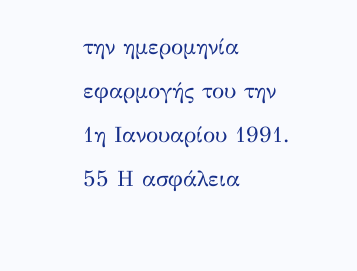την ημερομηνία εφαρμογής του την 1η Ιανουαρίου 1991.
55 Η ασφάλεια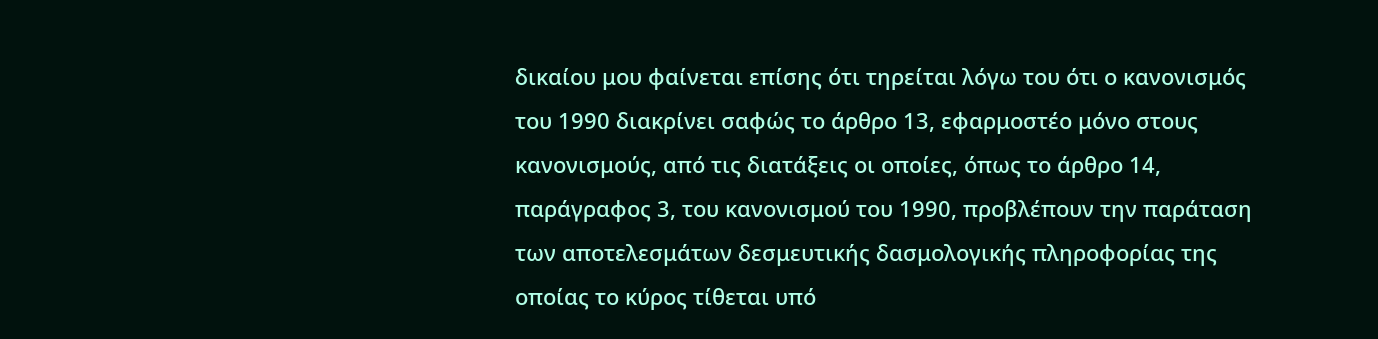δικαίου μου φαίνεται επίσης ότι τηρείται λόγω του ότι ο κανονισμός του 1990 διακρίνει σαφώς το άρθρο 13, εφαρμοστέο μόνο στους κανονισμούς, από τις διατάξεις οι οποίες, όπως το άρθρο 14, παράγραφος 3, του κανονισμού του 1990, προβλέπουν την παράταση των αποτελεσμάτων δεσμευτικής δασμολογικής πληροφορίας της οποίας το κύρος τίθεται υπό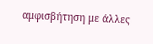αμφισβήτηση με άλλες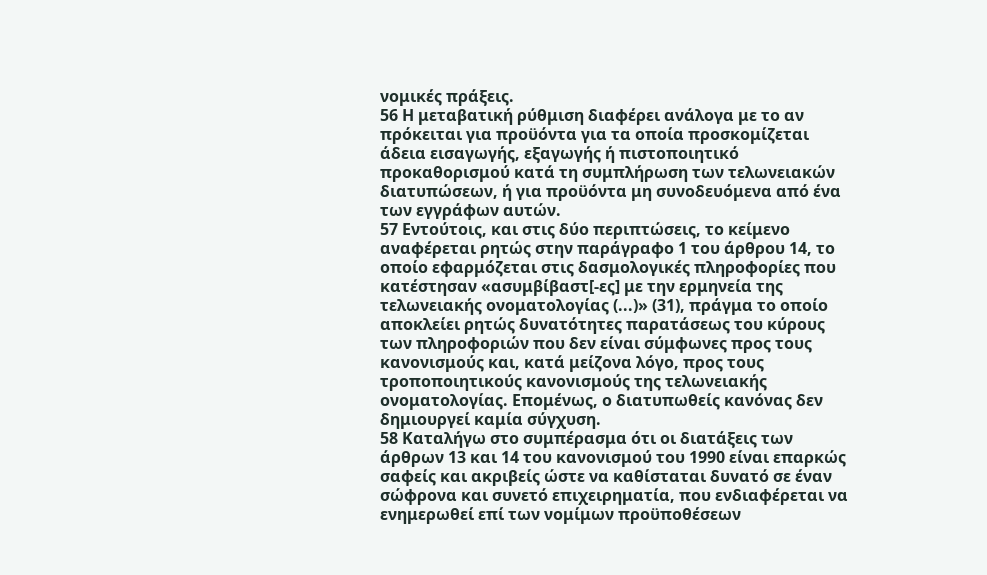νομικές πράξεις.
56 Η μεταβατική ρύθμιση διαφέρει ανάλογα με το αν πρόκειται για προϋόντα για τα οποία προσκομίζεται άδεια εισαγωγής, εξαγωγής ή πιστοποιητικό προκαθορισμού κατά τη συμπλήρωση των τελωνειακών διατυπώσεων, ή για προϋόντα μη συνοδευόμενα από ένα των εγγράφων αυτών.
57 Εντούτοις, και στις δύο περιπτώσεις, το κείμενο αναφέρεται ρητώς στην παράγραφο 1 του άρθρου 14, το οποίο εφαρμόζεται στις δασμολογικές πληροφορίες που κατέστησαν «ασυμβίβαστ[-ες] με την ερμηνεία της τελωνειακής ονοματολογίας (...)» (31), πράγμα το οποίο αποκλείει ρητώς δυνατότητες παρατάσεως του κύρους των πληροφοριών που δεν είναι σύμφωνες προς τους κανονισμούς και, κατά μείζονα λόγο, προς τους τροποποιητικούς κανονισμούς της τελωνειακής ονοματολογίας. Επομένως, ο διατυπωθείς κανόνας δεν δημιουργεί καμία σύγχυση.
58 Καταλήγω στο συμπέρασμα ότι οι διατάξεις των άρθρων 13 και 14 του κανονισμού του 1990 είναι επαρκώς σαφείς και ακριβείς ώστε να καθίσταται δυνατό σε έναν σώφρονα και συνετό επιχειρηματία, που ενδιαφέρεται να ενημερωθεί επί των νομίμων προϋποθέσεων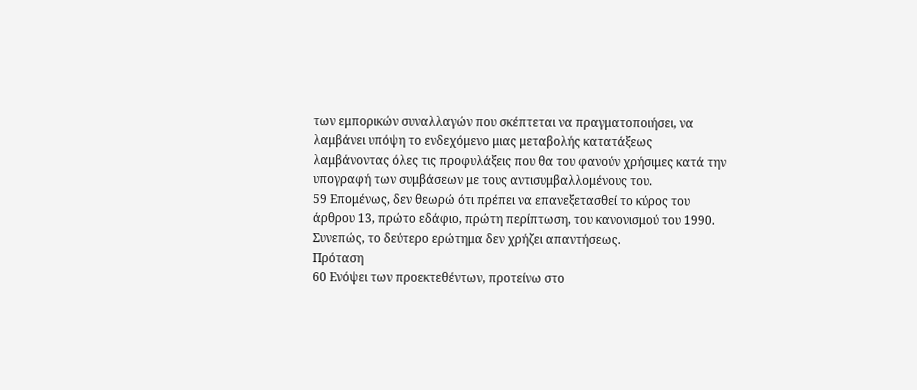των εμπορικών συναλλαγών που σκέπτεται να πραγματοποιήσει, να λαμβάνει υπόψη το ενδεχόμενο μιας μεταβολής κατατάξεως λαμβάνοντας όλες τις προφυλάξεις που θα του φανούν χρήσιμες κατά την υπογραφή των συμβάσεων με τους αντισυμβαλλομένους του.
59 Επομένως, δεν θεωρώ ότι πρέπει να επανεξετασθεί το κύρος του άρθρου 13, πρώτο εδάφιο, πρώτη περίπτωση, του κανονισμού του 1990. Συνεπώς, το δεύτερο ερώτημα δεν χρήζει απαντήσεως.
Πρόταση
60 Ενόψει των προεκτεθέντων, προτείνω στο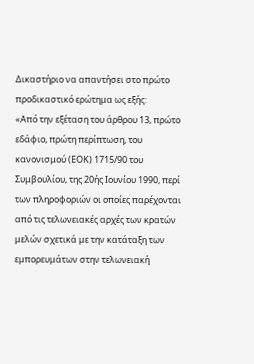Δικαστήριο να απαντήσει στο πρώτο προδικαστικό ερώτημα ως εξής:
«Από την εξέταση του άρθρου 13, πρώτο εδάφιο, πρώτη περίπτωση, του κανονισμού (EΟΚ) 1715/90 του Συμβουλίου, της 20ής Ιουνίου 1990, περί των πληροφοριών οι οποίες παρέχονται από τις τελωνειακές αρχές των κρατών μελών σχετικά με την κατάταξη των εμπορευμάτων στην τελωνειακή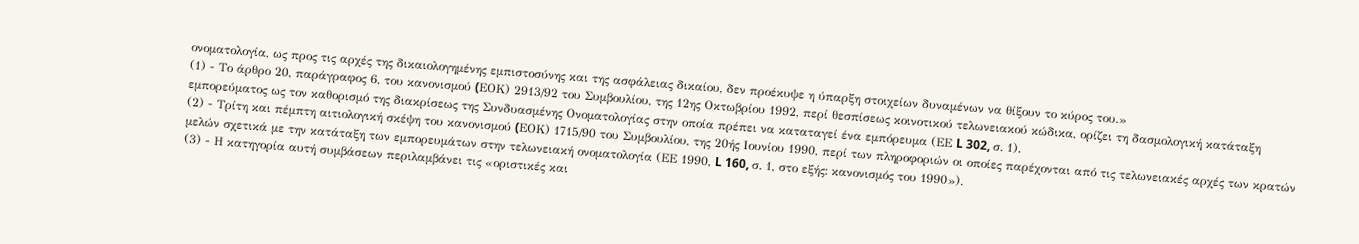ονοματολογία, ως προς τις αρχές της δικαιολογημένης εμπιστοσύνης και της ασφάλειας δικαίου, δεν προέκυψε η ύπαρξη στοιχείων δυναμένων να θίξουν το κύρος του.»
(1) - Το άρθρο 20, παράγραφος 6, του κανονισμού (EΟΚ) 2913/92 του Συμβουλίου, της 12ης Οκτωβρίου 1992, περί θεσπίσεως κοινοτικού τελωνειακού κώδικα, ορίζει τη δασμολογική κατάταξη εμπορεύματος ως τον καθορισμό της διακρίσεως της Συνδυασμένης Ονοματολογίας στην οποία πρέπει να καταταγεί ένα εμπόρευμα (ΕΕ L 302, σ. 1).
(2) - Τρίτη και πέμπτη αιτιολογική σκέψη του κανονισμού (EΟΚ) 1715/90 του Συμβουλίου, της 20ής Ιουνίου 1990, περί των πληροφοριών οι οποίες παρέχονται από τις τελωνειακές αρχές των κρατών μελών σχετικά με την κατάταξη των εμπορευμάτων στην τελωνειακή ονοματολογία (ΕΕ 1990, L 160, σ. 1, στο εξής: κανονισμός του 1990»).
(3) - Η κατηγορία αυτή συμβάσεων περιλαμβάνει τις «οριστικές και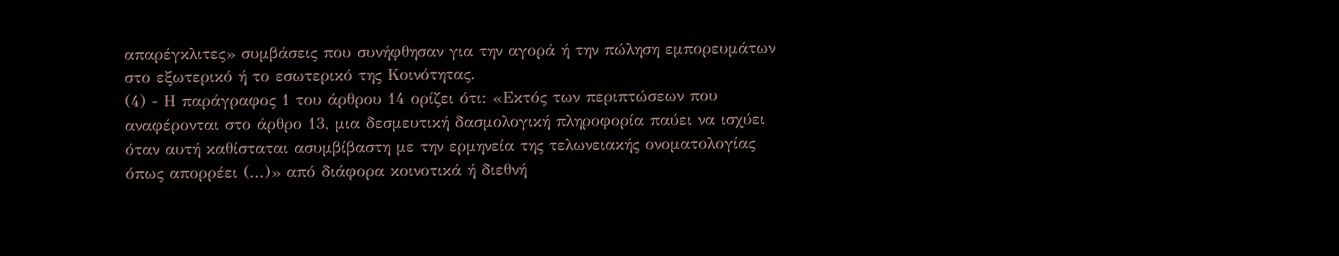απαρέγκλιτες» συμβάσεις που συνήφθησαν για την αγορά ή την πώληση εμπορευμάτων στο εξωτερικό ή το εσωτερικό της Κοινότητας.
(4) - Η παράγραφος 1 του άρθρου 14 ορίζει ότι: «Εκτός των περιπτώσεων που αναφέρονται στο άρθρο 13, μια δεσμευτική δασμολογική πληροφορία παύει να ισχύει όταν αυτή καθίσταται ασυμβίβαστη με την ερμηνεία της τελωνειακής ονοματολογίας όπως απορρέει (...)» από διάφορα κοινοτικά ή διεθνή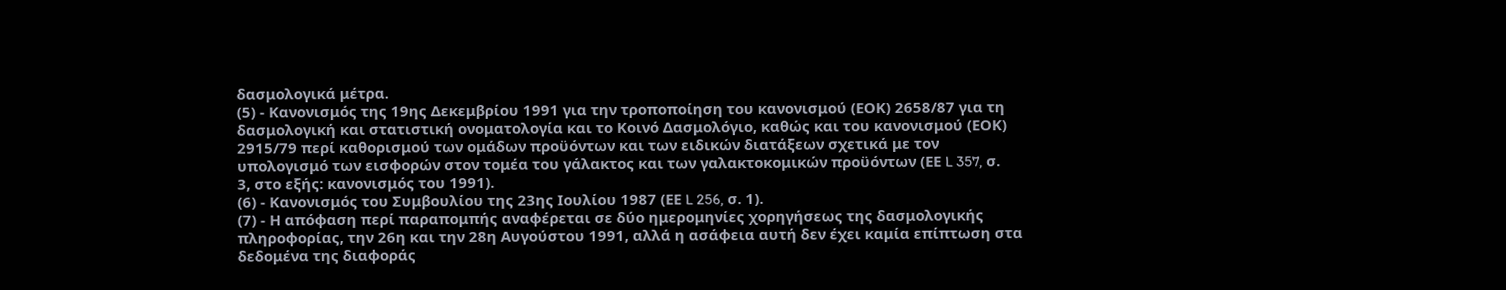δασμολογικά μέτρα.
(5) - Κανονισμός της 19ης Δεκεμβρίου 1991 για την τροποποίηση του κανονισμού (ΕΟΚ) 2658/87 για τη δασμολογική και στατιστική ονοματολογία και το Κοινό Δασμολόγιο, καθώς και του κανονισμού (ΕΟΚ) 2915/79 περί καθορισμού των ομάδων προϋόντων και των ειδικών διατάξεων σχετικά με τον υπολογισμό των εισφορών στον τομέα του γάλακτος και των γαλακτοκομικών προϋόντων (ΕΕ L 357, σ. 3, στο εξής: κανονισμός του 1991).
(6) - Κανονισμός του Συμβουλίου της 23ης Ιουλίου 1987 (ΕΕ L 256, σ. 1).
(7) - Η απόφαση περί παραπομπής αναφέρεται σε δύο ημερομηνίες χορηγήσεως της δασμολογικής πληροφορίας, την 26η και την 28η Αυγούστου 1991, αλλά η ασάφεια αυτή δεν έχει καμία επίπτωση στα δεδομένα της διαφοράς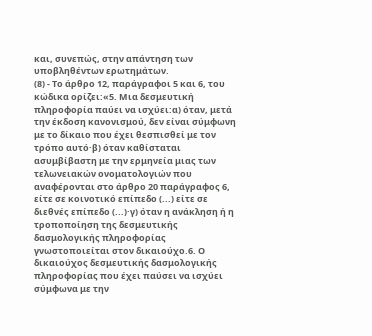και, συνεπώς, στην απάντηση των υποβληθέντων ερωτημάτων.
(8) - Το άρθρο 12, παράγραφοι 5 και 6, του κώδικα ορίζει:«5. Μια δεσμευτική πληροφορία παύει να ισχύει:α) όταν, μετά την έκδοση κανονισμού, δεν είναι σύμφωνη με το δίκαιο που έχει θεσπισθεί με τον τρόπο αυτό·β) όταν καθίσταται ασυμβίβαστη με την ερμηνεία μιας των τελωνειακών ονοματολογιών που αναφέρονται στο άρθρο 20 παράγραφος 6, είτε σε κοινοτικό επίπεδο (...) είτε σε διεθνές επίπεδο (...)·γ) όταν η ανάκληση ή η τροποποίηση της δεσμευτικής δασμολογικής πληροφορίας γνωστοποιείται στον δικαιούχο.6. Ο δικαιούχος δεσμευτικής δασμολογικής πληροφορίας που έχει παύσει να ισχύει σύμφωνα με την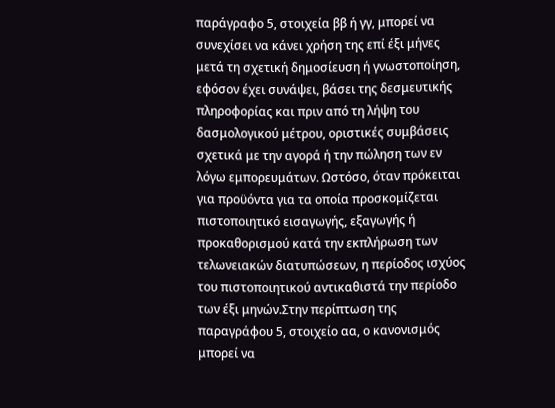παράγραφο 5, στοιχεία ββ ή γγ, μπορεί να συνεχίσει να κάνει χρήση της επί έξι μήνες μετά τη σχετική δημοσίευση ή γνωστοποίηση, εφόσον έχει συνάψει, βάσει της δεσμευτικής πληροφορίας και πριν από τη λήψη του δασμολογικού μέτρου, οριστικές συμβάσεις σχετικά με την αγορά ή την πώληση των εν λόγω εμπορευμάτων. Ωστόσο, όταν πρόκειται για προϋόντα για τα οποία προσκομίζεται πιστοποιητικό εισαγωγής, εξαγωγής ή προκαθορισμού κατά την εκπλήρωση των τελωνειακών διατυπώσεων, η περίοδος ισχύος του πιστοποιητικού αντικαθιστά την περίοδο των έξι μηνών.Στην περίπτωση της παραγράφου 5, στοιχείο αα, ο κανονισμός μπορεί να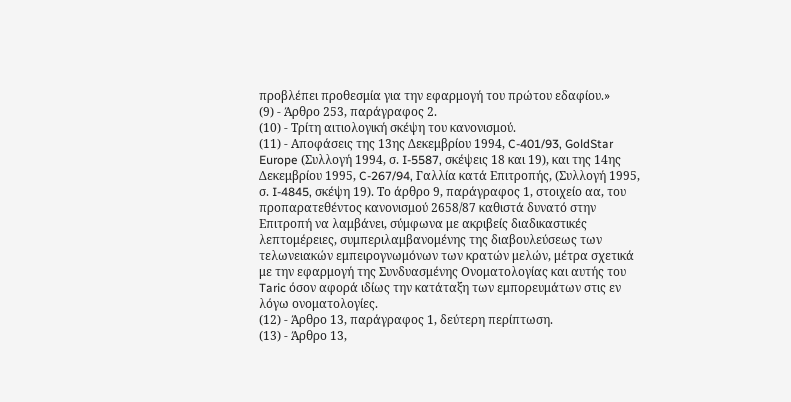προβλέπει προθεσμία για την εφαρμογή του πρώτου εδαφίου.»
(9) - Άρθρο 253, παράγραφος 2.
(10) - Τρίτη αιτιολογική σκέψη του κανονισμού.
(11) - Αποφάσεις της 13ης Δεκεμβρίου 1994, C-401/93, GoldStar Europe (Συλλογή 1994, σ. I-5587, σκέψεις 18 και 19), και της 14ης Δεκεμβρίου 1995, C-267/94, Γαλλία κατά Επιτροπής, (Συλλογή 1995, σ. I-4845, σκέψη 19). Το άρθρο 9, παράγραφος 1, στοιχείο αα, του προπαρατεθέντος κανονισμού 2658/87 καθιστά δυνατό στην Επιτροπή να λαμβάνει, σύμφωνα με ακριβείς διαδικαστικές λεπτομέρειες, συμπεριλαμβανομένης της διαβουλεύσεως των τελωνειακών εμπειρογνωμόνων των κρατών μελών, μέτρα σχετικά με την εφαρμογή της Συνδυασμένης Ονοματολογίας και αυτής του Taric όσον αφορά ιδίως την κατάταξη των εμπορευμάτων στις εν λόγω ονοματολογίες.
(12) - Άρθρο 13, παράγραφος 1, δεύτερη περίπτωση.
(13) - Άρθρο 13,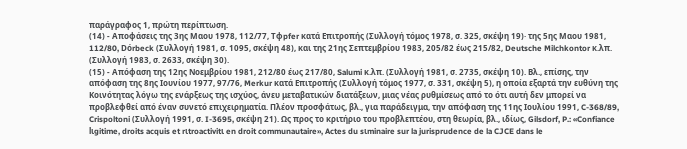παράγραφος 1, πρώτη περίπτωση.
(14) - Αποφάσεις της 3ης Μαου 1978, 112/77, Tφpfer κατά Επιτροπής (Συλλογή τόμος 1978, σ. 325, σκέψη 19)· της 5ης Μαου 1981, 112/80, Dόrbeck (Συλλογή 1981, σ. 1095, σκέψη 48), και της 21ης Σεπτεμβρίου 1983, 205/82 έως 215/82, Deutsche Milchkontor κ.λπ. (Συλλογή 1983, σ. 2633, σκέψη 30).
(15) - Απόφαση της 12ης Νοεμβρίου 1981, 212/80 έως 217/80, Salumi κ.λπ. (Συλλογή 1981, σ. 2735, σκέψη 10). Βλ., επίσης, την απόφαση της 8ης Ιουνίου 1977, 97/76, Merkur κατά Επιτροπής (Συλλογή τόμος 1977, σ. 331, σκέψη 5), η οποία εξαρτά την ευθύνη της Κοινότητας λόγω της ενάρξεως της ισχύος, άνευ μεταβατικών διατάξεων, μιας νέας ρυθμίσεως από το ότι αυτή δεν μπορεί να προβλεφθεί από έναν συνετό επιχειρηματία. Πλέον προσφάτως, βλ., για παράδειγμα, την απόφαση της 11ης Ιουλίου 1991, C-368/89, Crispoltoni (Συλλογή 1991, σ. I-3695, σκέψη 21). Ως προς το κριτήριο του προβλεπτέου, στη θεωρία, βλ., ιδίως, Gilsdorf, P.: «Confiance lιgitime, droits acquis et rιtroactivitι en droit communautaire», Actes du sιminaire sur la jurisprudence de la CJCE dans le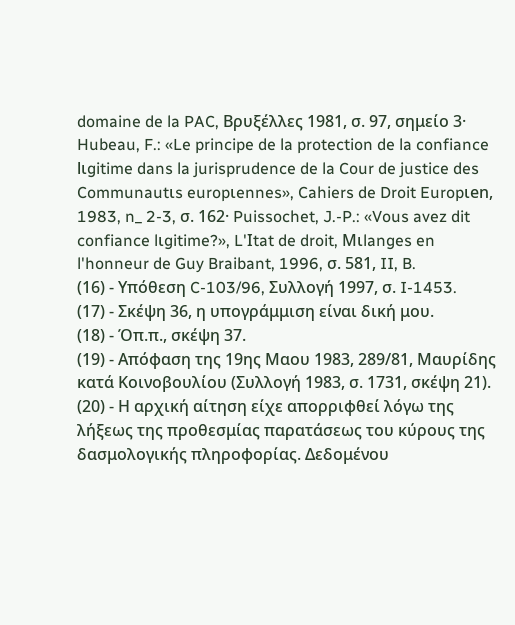domaine de la PAC, Βρυξέλλες 1981, σ. 97, σημείο 3· Hubeau, F.: «Le principe de la protection de la confiance lιgitime dans la jurisprudence de la Cour de justice des Communautιs europιennes», Cahiers de Droit Europιen, 1983, n_ 2-3, σ. 162· Puissochet, J.-P.: «Vous avez dit confiance lιgitime?», L'Ιtat de droit, Mιlanges en l'honneur de Guy Braibant, 1996, σ. 581, II, B.
(16) - Υπόθεση C-103/96, Συλλογή 1997, σ. I-1453.
(17) - Σκέψη 36, η υπογράμμιση είναι δική μου.
(18) - Όπ.π., σκέψη 37.
(19) - Απόφαση της 19ης Μαου 1983, 289/81, Μαυρίδης κατά Κοινοβουλίου (Συλλογή 1983, σ. 1731, σκέψη 21).
(20) - Η αρχική αίτηση είχε απορριφθεί λόγω της λήξεως της προθεσμίας παρατάσεως του κύρους της δασμολογικής πληροφορίας. Δεδομένου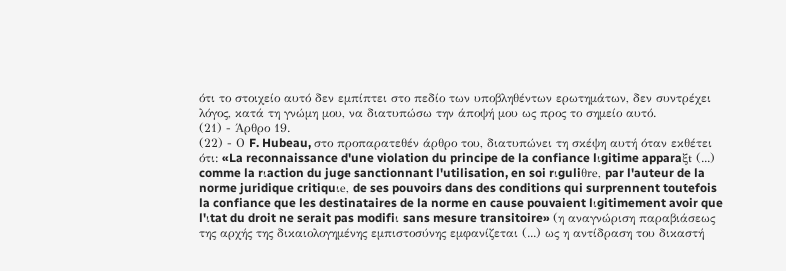ότι το στοιχείο αυτό δεν εμπίπτει στο πεδίο των υποβληθέντων ερωτημάτων, δεν συντρέχει λόγος, κατά τη γνώμη μου, να διατυπώσω την άποψή μου ως προς το σημείο αυτό.
(21) - Άρθρο 19.
(22) - Ο F. Hubeau, στο προπαρατεθέν άρθρο του, διατυπώνει τη σκέψη αυτή όταν εκθέτει ότι: «La reconnaissance d'une violation du principe de la confiance lιgitime apparaξt (...) comme la rιaction du juge sanctionnant l'utilisation, en soi rιguliθre, par l'auteur de la norme juridique critiquιe, de ses pouvoirs dans des conditions qui surprennent toutefois la confiance que les destinataires de la norme en cause pouvaient lιgitimement avoir que l'ιtat du droit ne serait pas modifiι sans mesure transitoire» (η αναγνώριση παραβιάσεως της αρχής της δικαιολογημένης εμπιστοσύνης εμφανίζεται (...) ως η αντίδραση του δικαστή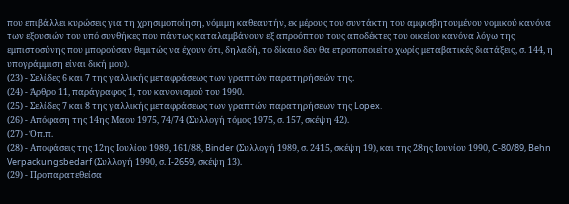που επιβάλλει κυρώσεις για τη χρησιμοποίηση, νόμιμη καθεαυτήν, εκ μέρους του συντάκτη του αμφισβητουμένου νομικού κανόνα των εξουσιών του υπό συνθήκες που πάντως καταλαμβάνουν εξ απροόπτου τους αποδέκτες του οικείου κανόνα λόγω της εμπιστοσύνης που μπορούσαν θεμιτώς να έχουν ότι, δηλαδή, το δίκαιο δεν θα ετροποποιείτο χωρίς μεταβατικές διατάξεις, σ. 144, η υπογράμμιση είναι δική μου).
(23) - Σελίδες 6 και 7 της γαλλικής μεταφράσεως των γραπτών παρατηρήσεών της.
(24) - Άρθρο 11, παράγραφος 1, του κανονισμού του 1990.
(25) - Σελίδες 7 και 8 της γαλλικής μεταφράσεως των γραπτών παρατηρήσεων της Lopex.
(26) - Απόφαση της 14ης Μαου 1975, 74/74 (Συλλογή τόμος 1975, σ. 157, σκέψη 42).
(27) - Όπ.π.
(28) - Αποφάσεις της 12ης Ιουλίου 1989, 161/88, Binder (Συλλογή 1989, σ. 2415, σκέψη 19), και της 28ης Ιουνίου 1990, C-80/89, Behn Verpackungsbedarf (Συλλογή 1990, σ. I-2659, σκέψη 13).
(29) - Προπαρατεθείσα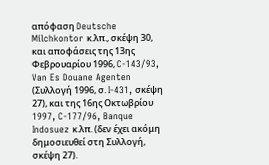απόφαση Deutsche Milchkontor κ.λπ., σκέψη 30, και αποφάσεις της 13ης Φεβρουαρίου 1996, C-143/93, Van Es Douane Agenten (Συλλογή 1996, σ. I-431, σκέψη 27), και της 16ης Οκτωβρίου 1997, C-177/96, Banque Indosuez κ.λπ. (δεν έχει ακόμη δημοσιευθεί στη Συλλογή, σκέψη 27).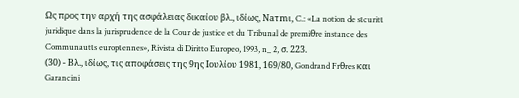Ως προς την αρχή της ασφάλειας δικαίου βλ., ιδίως, Naτmι, C.: «La notion de sιcuritι juridique dans la jurisprudence de la Cour de justice et du Tribunal de premiθre instance des Communautιs europιennes», Rivista di Diritto Europeo, 1993, n_ 2, σ. 223.
(30) - Βλ., ιδίως, τις αποφάσεις της 9ης Ιουλίου 1981, 169/80, Gondrand Frθres και Garancini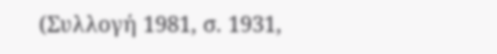(Συλλογή 1981, σ. 1931,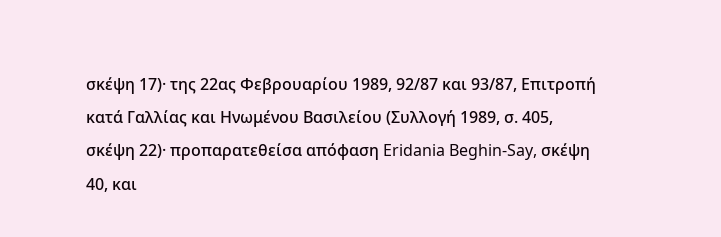σκέψη 17)· της 22ας Φεβρουαρίου 1989, 92/87 και 93/87, Επιτροπή κατά Γαλλίας και Ηνωμένου Βασιλείου (Συλλογή 1989, σ. 405, σκέψη 22)· προπαρατεθείσα απόφαση Eridania Beghin-Say, σκέψη 40, και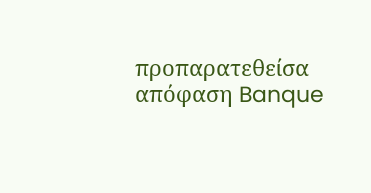προπαρατεθείσα απόφαση Banque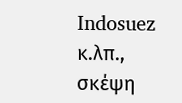Indosuez κ.λπ., σκέψη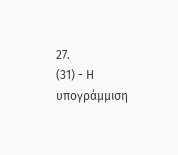27.
(31) - Η υπογράμμιση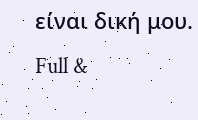είναι δική μου.
Full &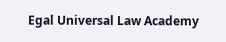Egal Universal Law Academy